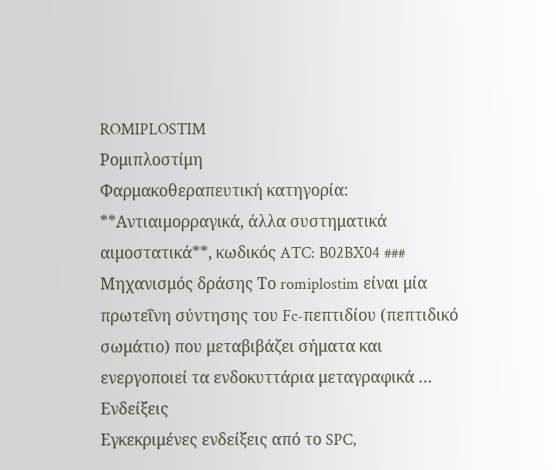ROMIPLOSTIM
Ρομιπλοστίμη
Φαρμακοθεραπευτική κατηγορία: **Αντιαιμορραγικά, άλλα συστηματικά αιμοστατικά**, κωδικός ATC: B02BX04 ### Μηχανισμός δράσης Το romiplostim είναι μία πρωτεΐνη σύντησης του Fc-πεπτιδίου (πεπτιδικό σωμάτιο) που μεταβιβάζει σήματα και ενεργοποιεί τα ενδοκυττάρια μεταγραφικά …
Ενδείξεις
Εγκεκριμένες ενδείξεις από το SPC,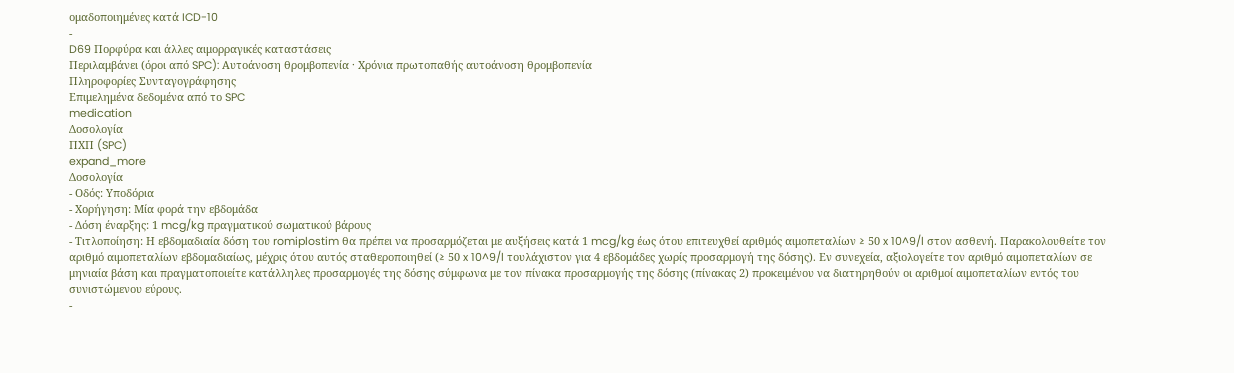ομαδοποιημένες κατά ICD-10
-
D69 Πορφύρα και άλλες αιμορραγικές καταστάσεις
Περιλαμβάνει (όροι από SPC): Αυτοάνοση θρομβοπενία · Χρόνια πρωτοπαθής αυτοάνοση θρομβοπενία
Πληροφορίες Συνταγογράφησης
Επιμελημένα δεδομένα από το SPC
medication
Δοσολογία
ΠΧΠ (SPC)
expand_more
Δοσολογία
- Οδός: Υποδόρια
- Χορήγηση: Μία φορά την εβδομάδα
- Δόση έναρξης: 1 mcg/kg πραγματικού σωματικού βάρους
- Τιτλοποίηση: Η εβδομαδιαία δόση του romiplostim θα πρέπει να προσαρμόζεται με αυξήσεις κατά 1 mcg/kg έως ότου επιτευχθεί αριθμός αιμοπεταλίων ≥ 50 x 10^9/l στον ασθενή. Παρακολουθείτε τον αριθμό αιμοπεταλίων εβδομαδιαίως, μέχρις ότου αυτός σταθεροποιηθεί (≥ 50 x 10^9/l τουλάχιστον για 4 εβδομάδες χωρίς προσαρμογή της δόσης). Εν συνεχεία, αξιολογείτε τον αριθμό αιμοπεταλίων σε μηνιαία βάση και πραγματοποιείτε κατάλληλες προσαρμογές της δόσης σύμφωνα με τον πίνακα προσαρμογής της δόσης (πίνακας 2) προκειμένου να διατηρηθούν οι αριθμοί αιμοπεταλίων εντός του συνιστώμενου εύρους.
-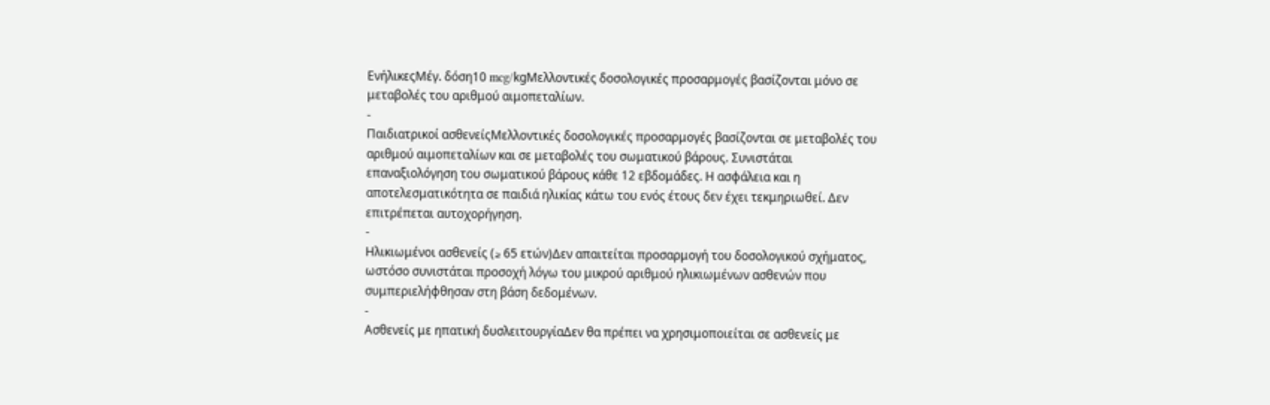ΕνήλικεςΜέγ. δόση10 mcg/kgΜελλοντικές δοσολογικές προσαρμογές βασίζονται μόνο σε μεταβολές του αριθμού αιμοπεταλίων.
-
Παιδιατρικοί ασθενείςΜελλοντικές δοσολογικές προσαρμογές βασίζονται σε μεταβολές του αριθμού αιμοπεταλίων και σε μεταβολές του σωματικού βάρους. Συνιστάται επαναξιολόγηση του σωματικού βάρους κάθε 12 εβδομάδες. Η ασφάλεια και η αποτελεσματικότητα σε παιδιά ηλικίας κάτω του ενός έτους δεν έχει τεκμηριωθεί. Δεν επιτρέπεται αυτοχορήγηση.
-
Ηλικιωμένοι ασθενείς (≥ 65 ετών)Δεν απαιτείται προσαρμογή του δοσολογικού σχήματος, ωστόσο συνιστάται προσοχή λόγω του μικρού αριθμού ηλικιωμένων ασθενών που συμπεριελήφθησαν στη βάση δεδομένων.
-
Ασθενείς με ηπατική δυσλειτουργίαΔεν θα πρέπει να χρησιμοποιείται σε ασθενείς με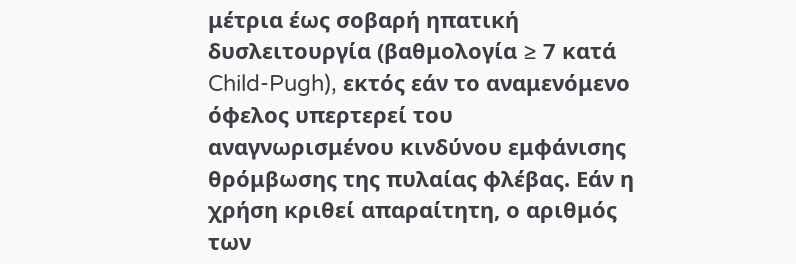μέτρια έως σοβαρή ηπατική δυσλειτουργία (βαθμολογία ≥ 7 κατά Child-Pugh), εκτός εάν το αναμενόμενο όφελος υπερτερεί του αναγνωρισμένου κινδύνου εμφάνισης θρόμβωσης της πυλαίας φλέβας. Εάν η χρήση κριθεί απαραίτητη, ο αριθμός των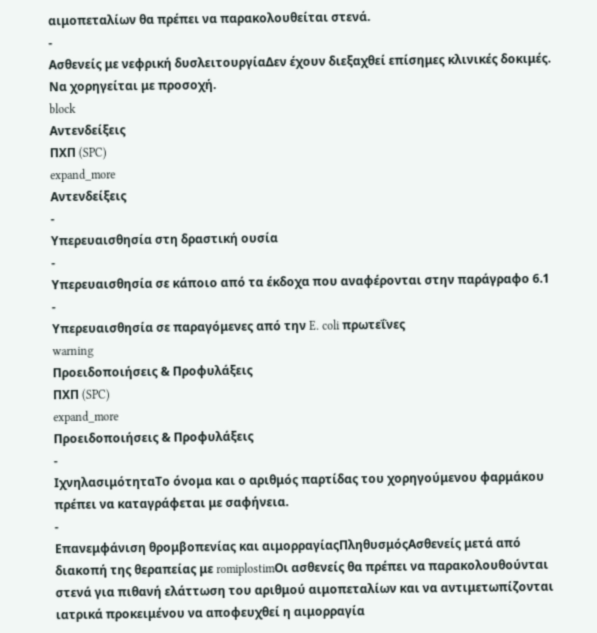αιμοπεταλίων θα πρέπει να παρακολουθείται στενά.
-
Ασθενείς με νεφρική δυσλειτουργίαΔεν έχουν διεξαχθεί επίσημες κλινικές δοκιμές. Να χορηγείται με προσοχή.
block
Αντενδείξεις
ΠΧΠ (SPC)
expand_more
Αντενδείξεις
-
Υπερευαισθησία στη δραστική ουσία
-
Υπερευαισθησία σε κάποιο από τα έκδοχα που αναφέρονται στην παράγραφο 6.1
-
Υπερευαισθησία σε παραγόμενες από την E. coli πρωτεΐνες
warning
Προειδοποιήσεις & Προφυλάξεις
ΠΧΠ (SPC)
expand_more
Προειδοποιήσεις & Προφυλάξεις
-
ΙχνηλασιμότηταΤο όνομα και ο αριθμός παρτίδας του χορηγούμενου φαρμάκου πρέπει να καταγράφεται με σαφήνεια.
-
Επανεμφάνιση θρομβοπενίας και αιμορραγίαςΠληθυσμόςΑσθενείς μετά από διακοπή της θεραπείας με romiplostimΟι ασθενείς θα πρέπει να παρακολουθούνται στενά για πιθανή ελάττωση του αριθμού αιμοπεταλίων και να αντιμετωπίζονται ιατρικά προκειμένου να αποφευχθεί η αιμορραγία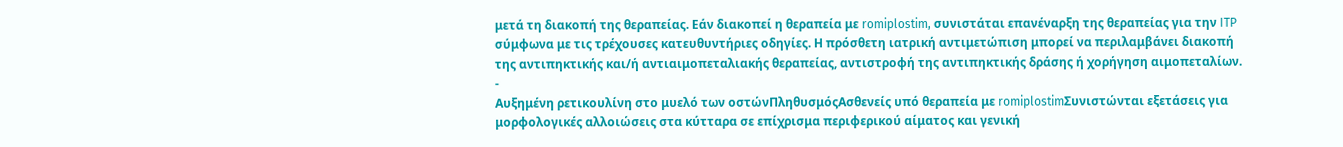μετά τη διακοπή της θεραπείας. Εάν διακοπεί η θεραπεία με romiplostim, συνιστάται επανέναρξη της θεραπείας για την ITP σύμφωνα με τις τρέχουσες κατευθυντήριες οδηγίες. Η πρόσθετη ιατρική αντιμετώπιση μπορεί να περιλαμβάνει διακοπή της αντιπηκτικής και/ή αντιαιμοπεταλιακής θεραπείας, αντιστροφή της αντιπηκτικής δράσης ή χορήγηση αιμοπεταλίων.
-
Αυξημένη ρετικουλίνη στο μυελό των οστώνΠληθυσμόςΑσθενείς υπό θεραπεία με romiplostimΣυνιστώνται εξετάσεις για μορφολογικές αλλοιώσεις στα κύτταρα σε επίχρισμα περιφερικού αίματος και γενική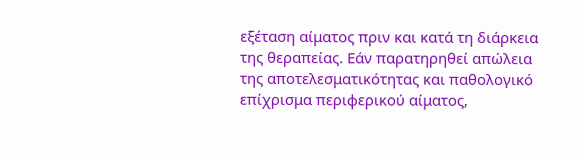εξέταση αίματος πριν και κατά τη διάρκεια της θεραπείας. Εάν παρατηρηθεί απώλεια της αποτελεσματικότητας και παθολογικό επίχρισμα περιφερικού αίματος,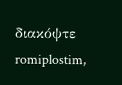διακόψτε romiplostim,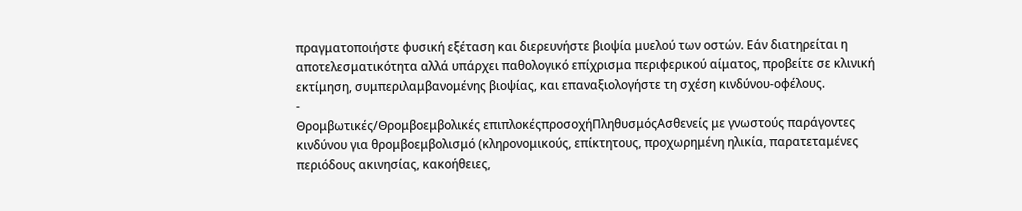πραγματοποιήστε φυσική εξέταση και διερευνήστε βιοψία μυελού των οστών. Εάν διατηρείται η αποτελεσματικότητα αλλά υπάρχει παθολογικό επίχρισμα περιφερικού αίματος, προβείτε σε κλινική εκτίμηση, συμπεριλαμβανομένης βιοψίας, και επαναξιολογήστε τη σχέση κινδύνου-οφέλους.
-
Θρομβωτικές/Θρομβοεμβολικές επιπλοκέςπροσοχήΠληθυσμόςΑσθενείς με γνωστούς παράγοντες κινδύνου για θρομβοεμβολισμό (κληρονομικούς, επίκτητους, προχωρημένη ηλικία, παρατεταμένες περιόδους ακινησίας, κακοήθειες,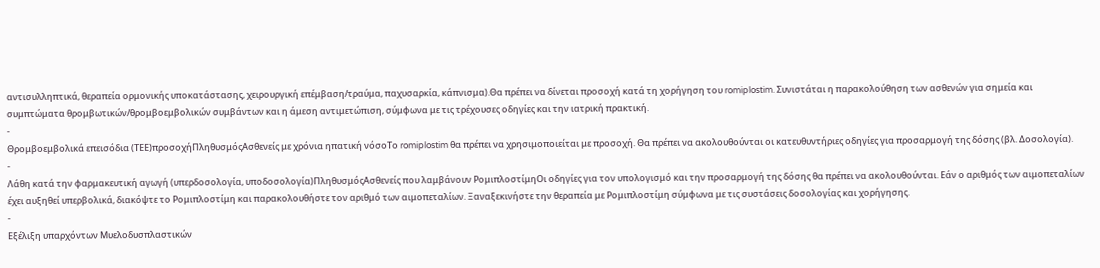αντισυλληπτικά, θεραπεία ορμονικής υποκατάστασης, χειρουργική επέμβαση/τραύμα, παχυσαρκία, κάπνισμα).Θα πρέπει να δίνεται προσοχή κατά τη χορήγηση του romiplostim. Συνιστάται η παρακολούθηση των ασθενών για σημεία και συμπτώματα θρομβωτικών/θρομβοεμβολικών συμβάντων και η άμεση αντιμετώπιση, σύμφωνα με τις τρέχουσες οδηγίες και την ιατρική πρακτική.
-
Θρομβοεμβολικά επεισόδια (ΤΕΕ)προσοχήΠληθυσμόςΑσθενείς με χρόνια ηπατική νόσοΤο romiplostim θα πρέπει να χρησιμοποιείται με προσοχή. Θα πρέπει να ακολουθούνται οι κατευθυντήριες οδηγίες για προσαρμογή της δόσης (βλ. Δοσολογία).
-
Λάθη κατά την φαρμακευτική αγωγή (υπερδοσολογία, υποδοσολογία)ΠληθυσμόςΑσθενείς που λαμβάνουν ΡομιπλοστίμηΟι οδηγίες για τον υπολογισμό και την προσαρμογή της δόσης θα πρέπει να ακολουθούνται. Εάν ο αριθμός των αιμοπεταλίων έχει αυξηθεί υπερβολικά, διακόψτε το Ρομιπλοστίμη και παρακολουθήστε τον αριθμό των αιμοπεταλίων. Ξαναξεκινήστε την θεραπεία με Ρομιπλοστίμη σύμφωνα με τις συστάσεις δοσολογίας και χορήγησης.
-
Εξέλιξη υπαρχόντων Μυελοδυσπλαστικών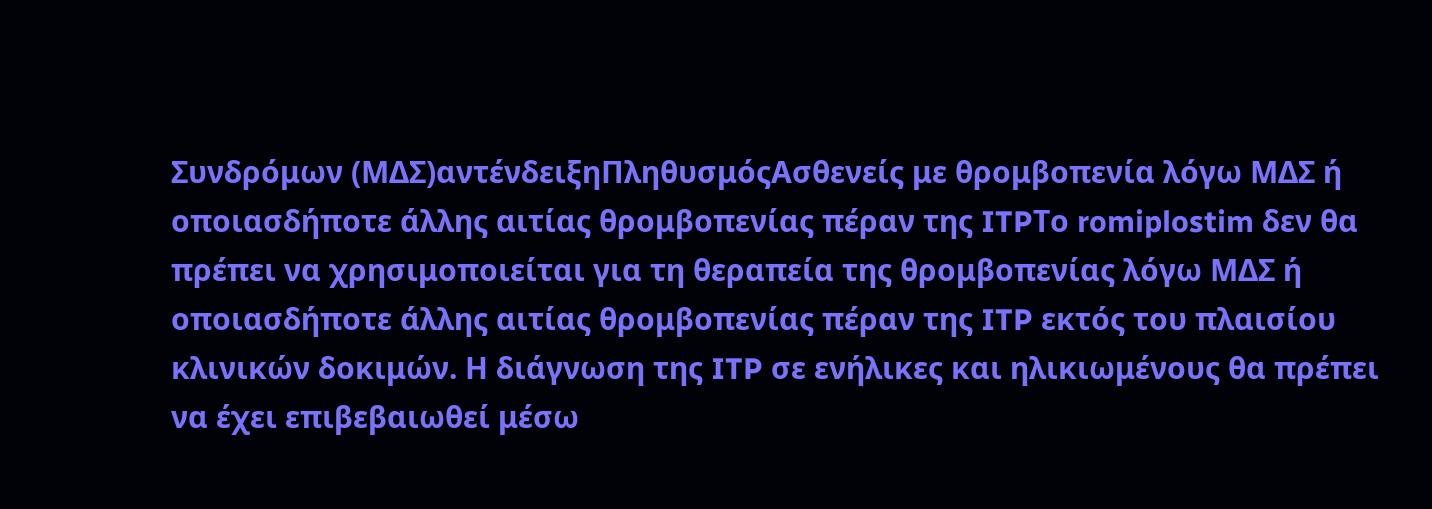Συνδρόμων (ΜΔΣ)αντένδειξηΠληθυσμόςΑσθενείς με θρομβοπενία λόγω ΜΔΣ ή οποιασδήποτε άλλης αιτίας θρομβοπενίας πέραν της ITPΤο romiplostim δεν θα πρέπει να χρησιμοποιείται για τη θεραπεία της θρομβοπενίας λόγω ΜΔΣ ή οποιασδήποτε άλλης αιτίας θρομβοπενίας πέραν της ITP εκτός του πλαισίου κλινικών δοκιμών. Η διάγνωση της ITP σε ενήλικες και ηλικιωμένους θα πρέπει να έχει επιβεβαιωθεί μέσω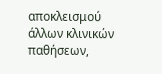αποκλεισμού άλλων κλινικών παθήσεων,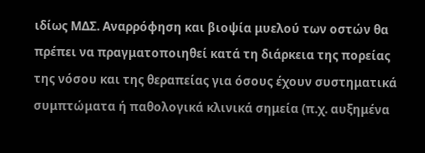ιδίως ΜΔΣ. Αναρρόφηση και βιοψία μυελού των οστών θα πρέπει να πραγματοποιηθεί κατά τη διάρκεια της πορείας της νόσου και της θεραπείας για όσους έχουν συστηματικά συμπτώματα ή παθολογικά κλινικά σημεία (π.χ. αυξημένα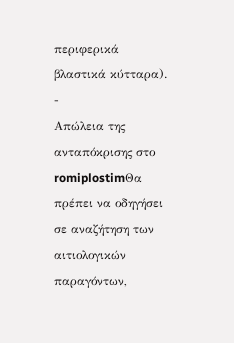περιφερικά βλαστικά κύτταρα).
-
Απώλεια της ανταπόκρισης στο romiplostimΘα πρέπει να οδηγήσει σε αναζήτηση των αιτιολογικών παραγόντων,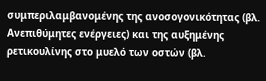συμπεριλαμβανομένης της ανοσογονικότητας (βλ. Ανεπιθύμητες ενέργειες) και της αυξημένης ρετικουλίνης στο μυελό των οστών (βλ.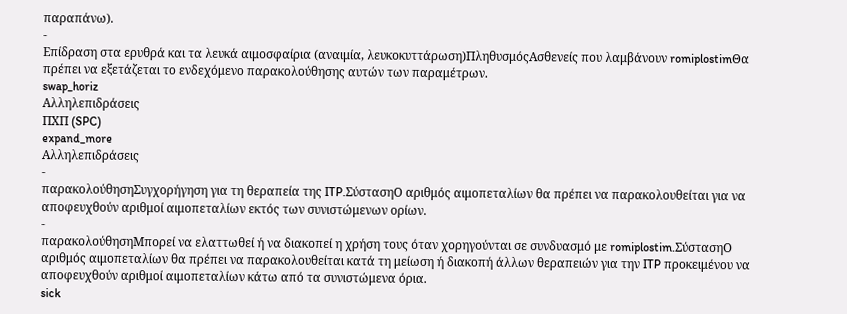παραπάνω).
-
Επίδραση στα ερυθρά και τα λευκά αιμοσφαίρια (αναιμία, λευκοκυττάρωση)ΠληθυσμόςΑσθενείς που λαμβάνουν romiplostimΘα πρέπει να εξετάζεται το ενδεχόμενο παρακολούθησης αυτών των παραμέτρων.
swap_horiz
Αλληλεπιδράσεις
ΠΧΠ (SPC)
expand_more
Αλληλεπιδράσεις
-
παρακολούθησηΣυγχορήγηση για τη θεραπεία της ITP.ΣύστασηΟ αριθμός αιμοπεταλίων θα πρέπει να παρακολουθείται για να αποφευχθούν αριθμοί αιμοπεταλίων εκτός των συνιστώμενων ορίων.
-
παρακολούθησηΜπορεί να ελαττωθεί ή να διακοπεί η χρήση τους όταν χορηγούνται σε συνδυασμό με romiplostim.ΣύστασηΟ αριθμός αιμοπεταλίων θα πρέπει να παρακολουθείται κατά τη μείωση ή διακοπή άλλων θεραπειών για την ITP προκειμένου να αποφευχθούν αριθμοί αιμοπεταλίων κάτω από τα συνιστώμενα όρια.
sick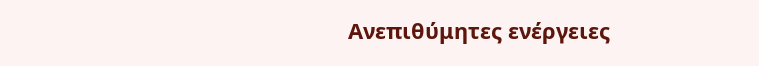Ανεπιθύμητες ενέργειες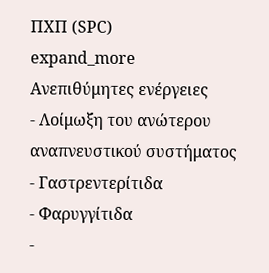ΠΧΠ (SPC)
expand_more
Ανεπιθύμητες ενέργειες
- Λοίμωξη του ανώτερου αναπνευστικού συστήματος
- Γαστρεντερίτιδα
- Φαρυγγίτιδα
-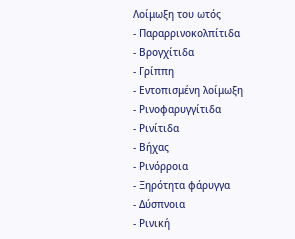Λοίμωξη του ωτός
- Παραρρινοκολπίτιδα
- Βρογχίτιδα
- Γρίππη
- Εντοπισμένη λοίμωξη
- Ρινοφαρυγγίτιδα
- Ρινίτιδα
- Βήχας
- Ρινόρροια
- Ξηρότητα φάρυγγα
- Δύσπνοια
- Ρινική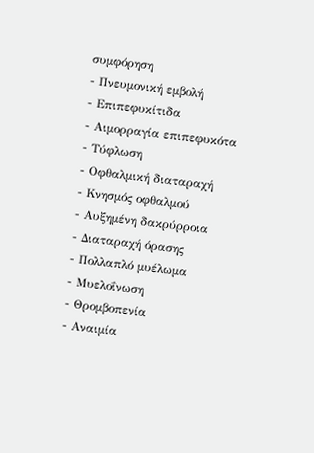συμφόρηση
- Πνευμονική εμβολή
- Επιπεφυκίτιδα
- Αιμορραγία επιπεφυκότα
- Τύφλωση
- Οφθαλμική διαταραχή
- Κνησμός οφθαλμού
- Αυξημένη δακρύρροια
- Διαταραχή όρασης
- Πολλαπλό μυέλωμα
- Μυελοΐνωση
- Θρομβοπενία
- Αναιμία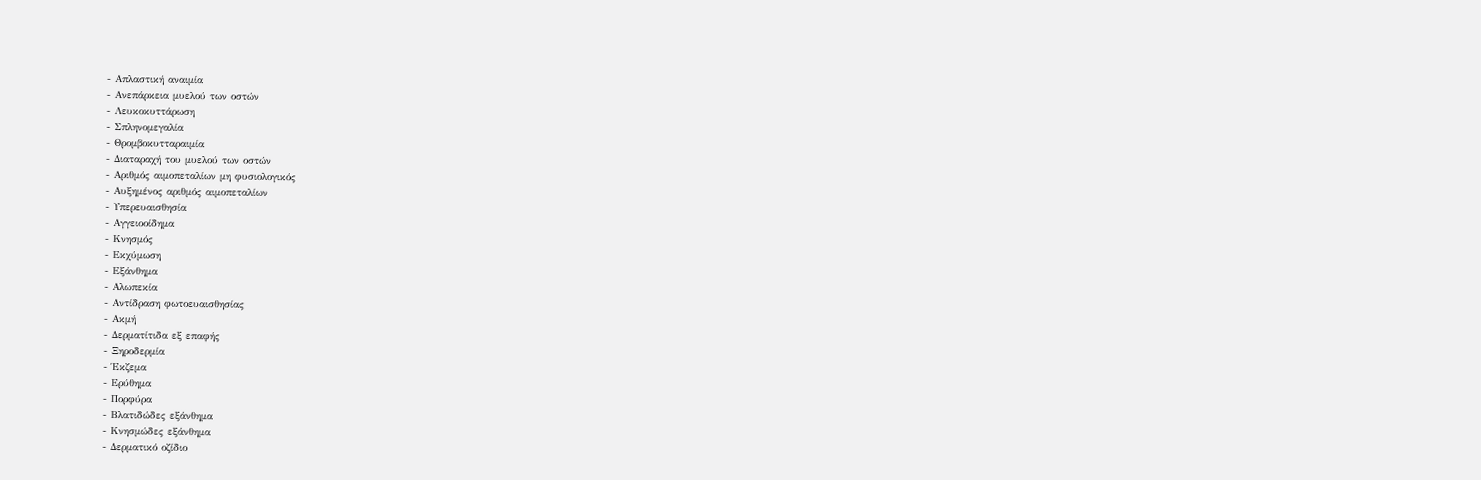- Απλαστική αναιμία
- Ανεπάρκεια μυελού των οστών
- Λευκοκυττάρωση
- Σπληνομεγαλία
- Θρομβοκυτταραιμία
- Διαταραχή του μυελού των οστών
- Αριθμός αιμοπεταλίων μη φυσιολογικός
- Αυξημένος αριθμός αιμοπεταλίων
- Υπερευαισθησία
- Αγγειοοίδημα
- Κνησμός
- Εκχύμωση
- Εξάνθημα
- Αλωπεκία
- Αντίδραση φωτοευαισθησίας
- Ακμή
- Δερματίτιδα εξ επαφής
- Ξηροδερμία
- Έκζεμα
- Ερύθημα
- Πορφύρα
- Βλατιδώδες εξάνθημα
- Κνησμώδες εξάνθημα
- Δερματικό οζίδιο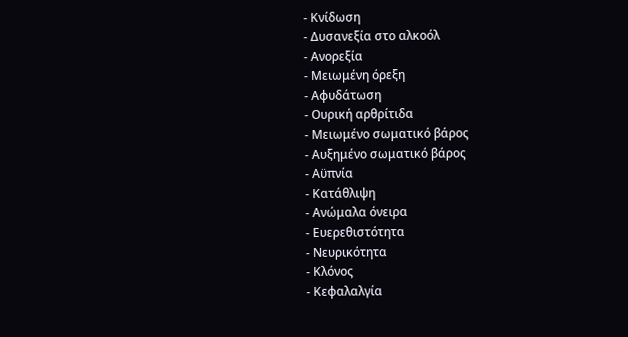- Κνίδωση
- Δυσανεξία στο αλκοόλ
- Ανορεξία
- Μειωμένη όρεξη
- Αφυδάτωση
- Ουρική αρθρίτιδα
- Μειωμένο σωματικό βάρος
- Αυξημένο σωματικό βάρος
- Αϋπνία
- Κατάθλιψη
- Ανώμαλα όνειρα
- Ευερεθιστότητα
- Νευρικότητα
- Κλόνος
- Κεφαλαλγία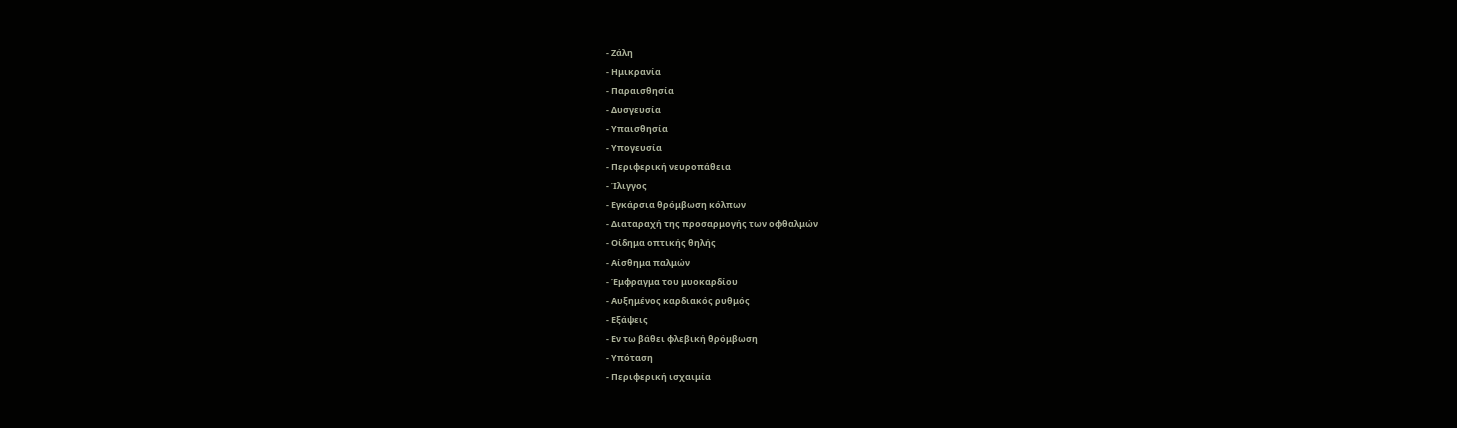- Ζάλη
- Ημικρανία
- Παραισθησία
- Δυσγευσία
- Υπαισθησία
- Υπογευσία
- Περιφερική νευροπάθεια
- Ίλιγγος
- Εγκάρσια θρόμβωση κόλπων
- Διαταραχή της προσαρμογής των οφθαλμών
- Οίδημα οπτικής θηλής
- Αίσθημα παλμών
- Έμφραγμα του μυοκαρδίου
- Αυξημένος καρδιακός ρυθμός
- Εξάψεις
- Εν τω βάθει φλεβική θρόμβωση
- Υπόταση
- Περιφερική ισχαιμία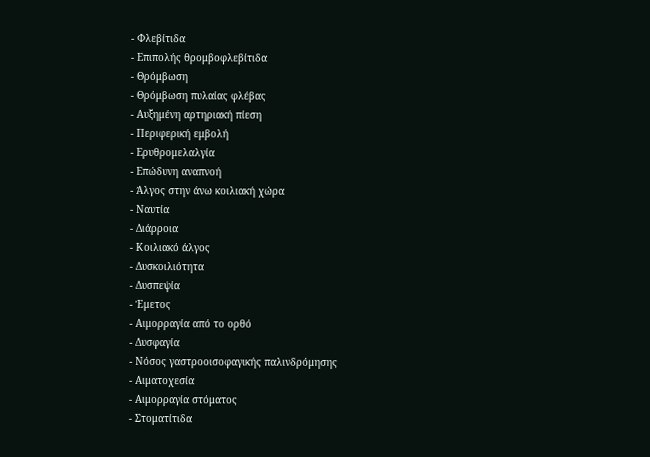- Φλεβίτιδα
- Επιπολής θρομβοφλεβίτιδα
- Θρόμβωση
- Θρόμβωση πυλαίας φλέβας
- Αυξημένη αρτηριακή πίεση
- Περιφερική εμβολή
- Ερυθρομελαλγία
- Επώδυνη αναπνοή
- Άλγος στην άνω κοιλιακή χώρα
- Ναυτία
- Διάρροια
- Κοιλιακό άλγος
- Δυσκοιλιότητα
- Δυσπεψία
- Έμετος
- Αιμορραγία από το ορθό
- Δυσφαγία
- Νόσος γαστροοισοφαγικής παλινδρόμησης
- Αιματοχεσία
- Αιμορραγία στόματος
- Στοματίτιδα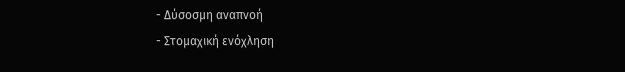- Δύσοσμη αναπνοή
- Στομαχική ενόχληση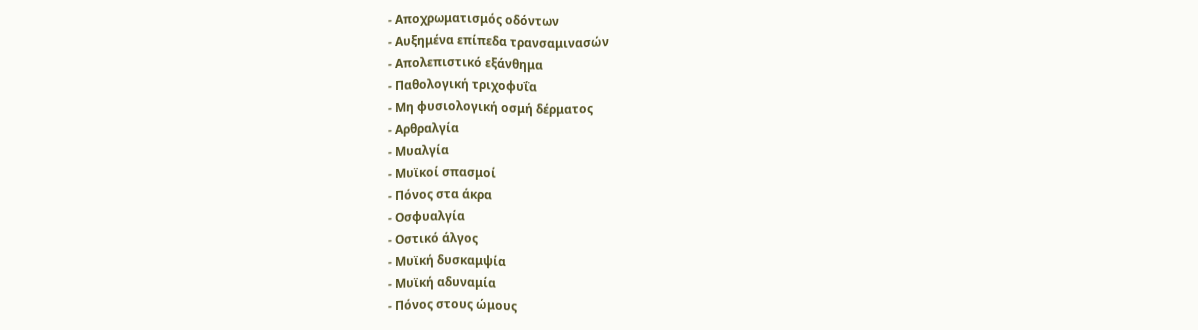- Αποχρωματισμός οδόντων
- Αυξημένα επίπεδα τρανσαμινασών
- Απολεπιστικό εξάνθημα
- Παθολογική τριχοφυΐα
- Μη φυσιολογική οσμή δέρματος
- Αρθραλγία
- Μυαλγία
- Μυϊκοί σπασμοί
- Πόνος στα άκρα
- Οσφυαλγία
- Οστικό άλγος
- Μυϊκή δυσκαμψία
- Μυϊκή αδυναμία
- Πόνος στους ώμους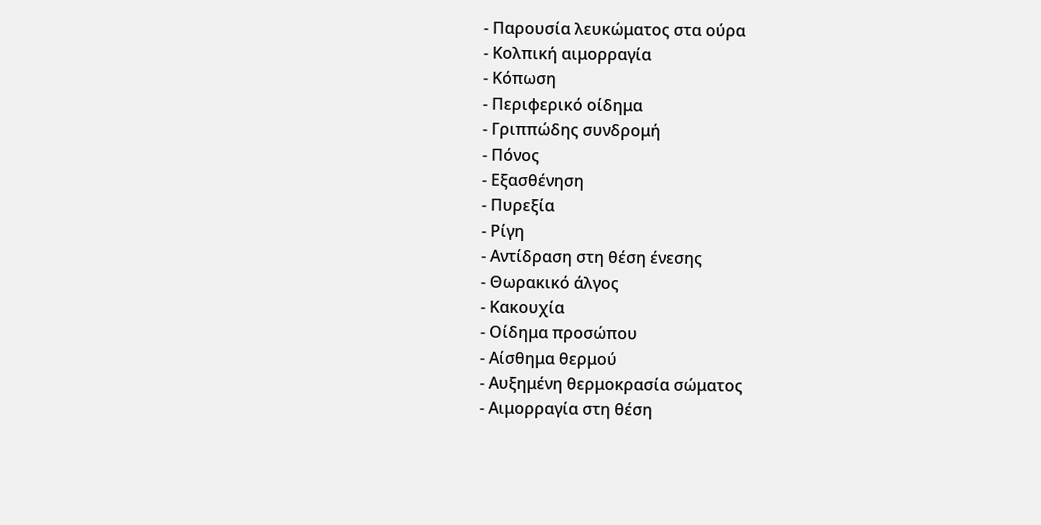- Παρουσία λευκώματος στα ούρα
- Κολπική αιμορραγία
- Κόπωση
- Περιφερικό οίδημα
- Γριππώδης συνδρομή
- Πόνος
- Εξασθένηση
- Πυρεξία
- Ρίγη
- Αντίδραση στη θέση ένεσης
- Θωρακικό άλγος
- Κακουχία
- Οίδημα προσώπου
- Αίσθημα θερμού
- Αυξημένη θερμοκρασία σώματος
- Αιμορραγία στη θέση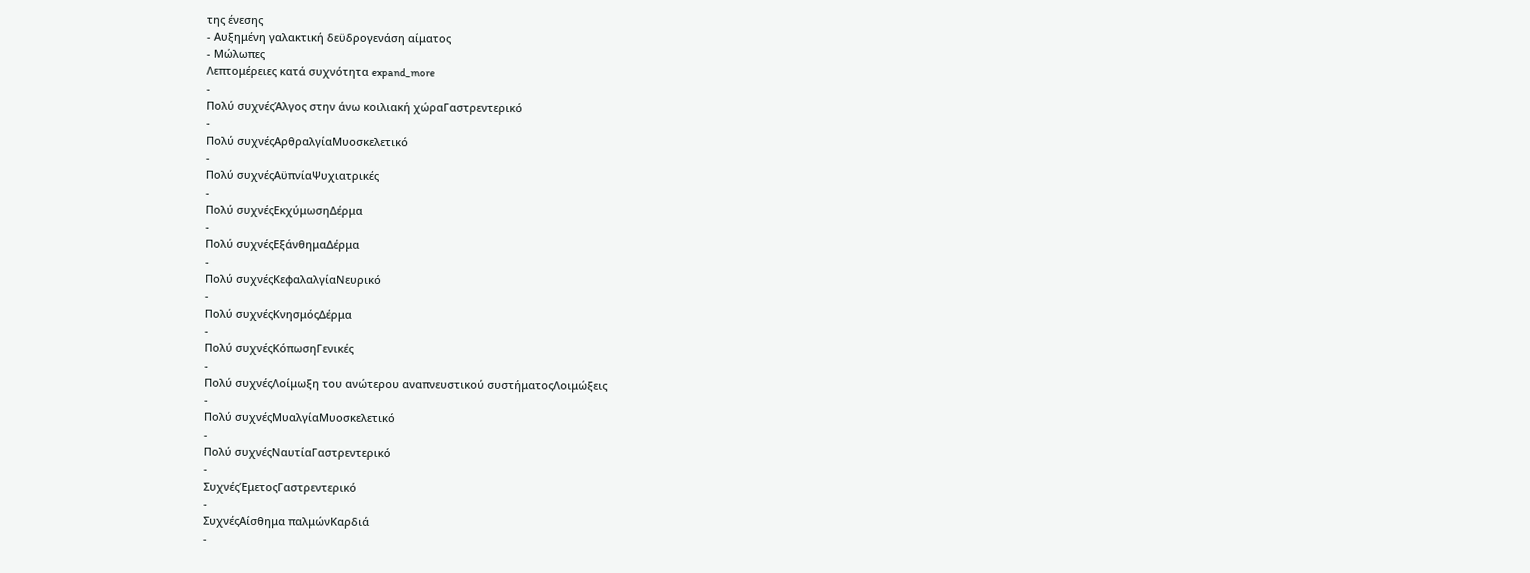της ένεσης
- Αυξημένη γαλακτική δεϋδρογενάση αίματος
- Μώλωπες
Λεπτομέρειες κατά συχνότητα expand_more
-
Πολύ συχνέςΆλγος στην άνω κοιλιακή χώραΓαστρεντερικό
-
Πολύ συχνέςΑρθραλγίαΜυοσκελετικό
-
Πολύ συχνέςΑϋπνίαΨυχιατρικές
-
Πολύ συχνέςΕκχύμωσηΔέρμα
-
Πολύ συχνέςΕξάνθημαΔέρμα
-
Πολύ συχνέςΚεφαλαλγίαΝευρικό
-
Πολύ συχνέςΚνησμόςΔέρμα
-
Πολύ συχνέςΚόπωσηΓενικές
-
Πολύ συχνέςΛοίμωξη του ανώτερου αναπνευστικού συστήματοςΛοιμώξεις
-
Πολύ συχνέςΜυαλγίαΜυοσκελετικό
-
Πολύ συχνέςΝαυτίαΓαστρεντερικό
-
ΣυχνέςΈμετοςΓαστρεντερικό
-
ΣυχνέςΑίσθημα παλμώνΚαρδιά
-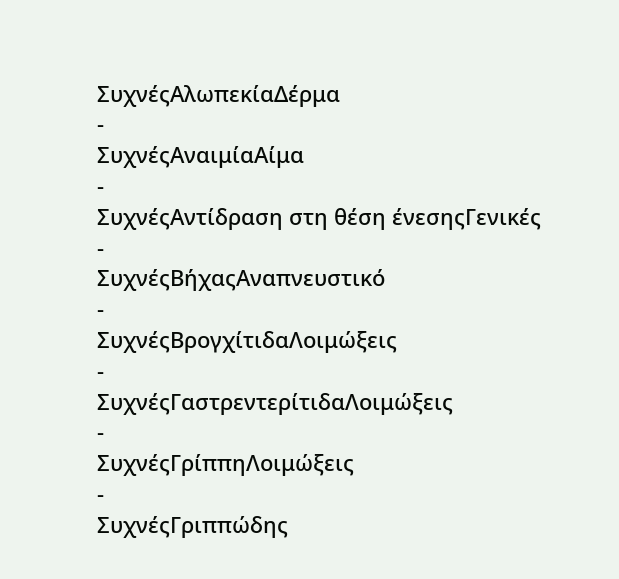ΣυχνέςΑλωπεκίαΔέρμα
-
ΣυχνέςΑναιμίαΑίμα
-
ΣυχνέςΑντίδραση στη θέση ένεσηςΓενικές
-
ΣυχνέςΒήχαςΑναπνευστικό
-
ΣυχνέςΒρογχίτιδαΛοιμώξεις
-
ΣυχνέςΓαστρεντερίτιδαΛοιμώξεις
-
ΣυχνέςΓρίππηΛοιμώξεις
-
ΣυχνέςΓριππώδης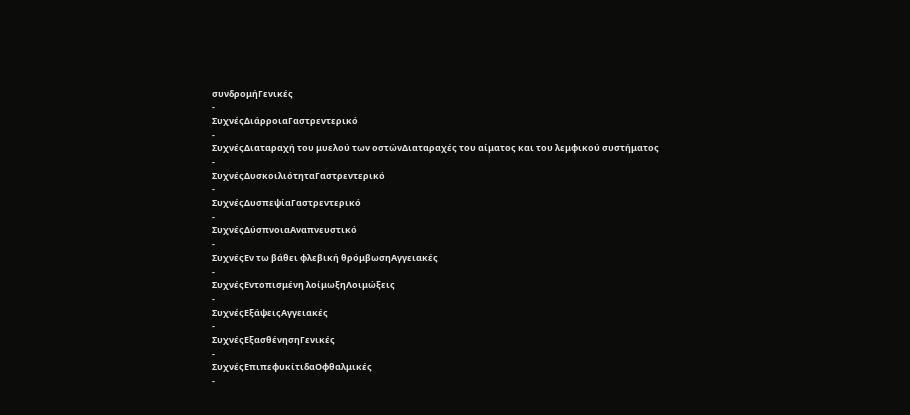συνδρομήΓενικές
-
ΣυχνέςΔιάρροιαΓαστρεντερικό
-
ΣυχνέςΔιαταραχή του μυελού των οστώνΔιαταραχές του αίματος και του λεμφικού συστήματος
-
ΣυχνέςΔυσκοιλιότηταΓαστρεντερικό
-
ΣυχνέςΔυσπεψίαΓαστρεντερικό
-
ΣυχνέςΔύσπνοιαΑναπνευστικό
-
ΣυχνέςΕν τω βάθει φλεβική θρόμβωσηΑγγειακές
-
ΣυχνέςΕντοπισμένη λοίμωξηΛοιμώξεις
-
ΣυχνέςΕξάψειςΑγγειακές
-
ΣυχνέςΕξασθένησηΓενικές
-
ΣυχνέςΕπιπεφυκίτιδαΟφθαλμικές
-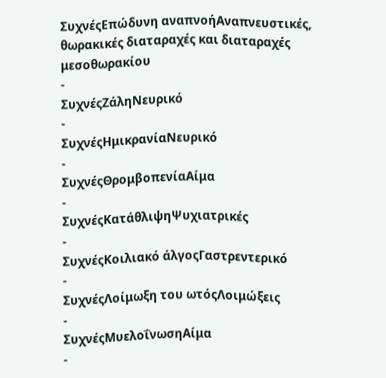ΣυχνέςΕπώδυνη αναπνοήΑναπνευστικές, θωρακικές διαταραχές και διαταραχές μεσοθωρακίου
-
ΣυχνέςΖάληΝευρικό
-
ΣυχνέςΗμικρανίαΝευρικό
-
ΣυχνέςΘρομβοπενίαΑίμα
-
ΣυχνέςΚατάθλιψηΨυχιατρικές
-
ΣυχνέςΚοιλιακό άλγοςΓαστρεντερικό
-
ΣυχνέςΛοίμωξη του ωτόςΛοιμώξεις
-
ΣυχνέςΜυελοΐνωσηΑίμα
-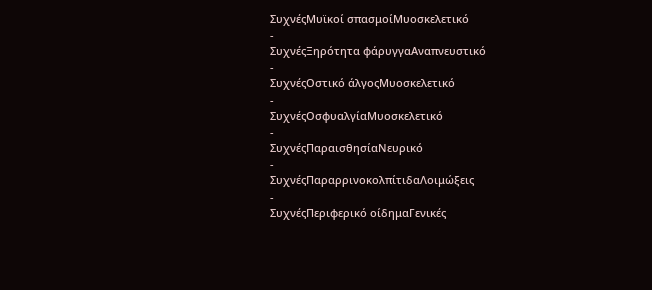ΣυχνέςΜυϊκοί σπασμοίΜυοσκελετικό
-
ΣυχνέςΞηρότητα φάρυγγαΑναπνευστικό
-
ΣυχνέςΟστικό άλγοςΜυοσκελετικό
-
ΣυχνέςΟσφυαλγίαΜυοσκελετικό
-
ΣυχνέςΠαραισθησίαΝευρικό
-
ΣυχνέςΠαραρρινοκολπίτιδαΛοιμώξεις
-
ΣυχνέςΠεριφερικό οίδημαΓενικές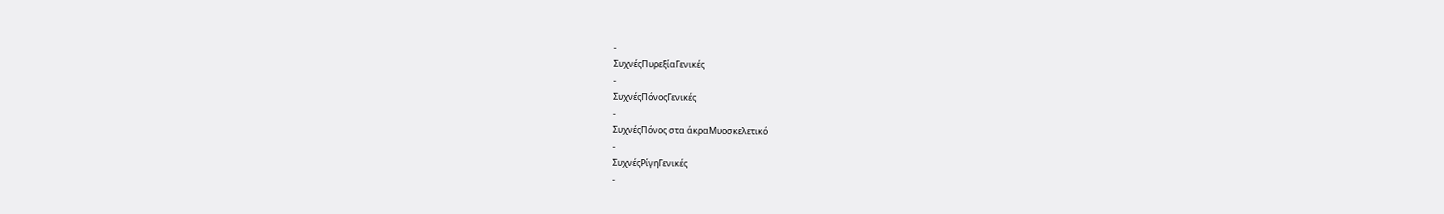-
ΣυχνέςΠυρεξίαΓενικές
-
ΣυχνέςΠόνοςΓενικές
-
ΣυχνέςΠόνος στα άκραΜυοσκελετικό
-
ΣυχνέςΡίγηΓενικές
-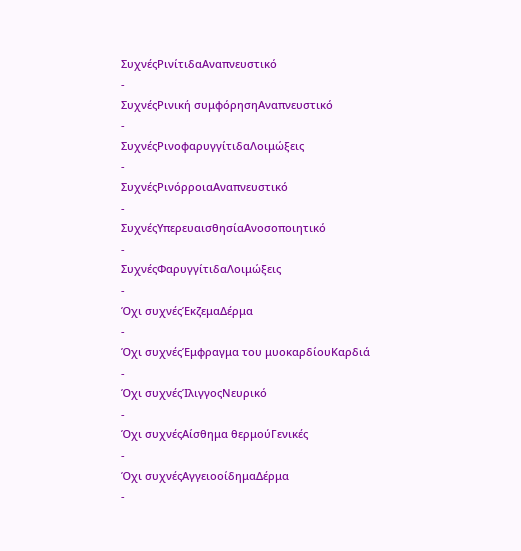ΣυχνέςΡινίτιδαΑναπνευστικό
-
ΣυχνέςΡινική συμφόρησηΑναπνευστικό
-
ΣυχνέςΡινοφαρυγγίτιδαΛοιμώξεις
-
ΣυχνέςΡινόρροιαΑναπνευστικό
-
ΣυχνέςΥπερευαισθησίαΑνοσοποιητικό
-
ΣυχνέςΦαρυγγίτιδαΛοιμώξεις
-
Όχι συχνέςΈκζεμαΔέρμα
-
Όχι συχνέςΈμφραγμα του μυοκαρδίουΚαρδιά
-
Όχι συχνέςΊλιγγοςΝευρικό
-
Όχι συχνέςΑίσθημα θερμούΓενικές
-
Όχι συχνέςΑγγειοοίδημαΔέρμα
-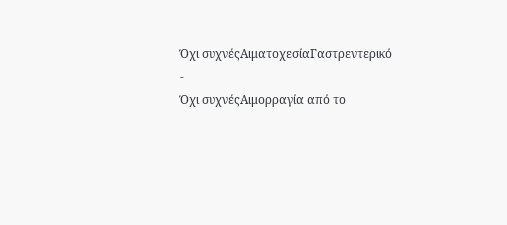Όχι συχνέςΑιματοχεσίαΓαστρεντερικό
-
Όχι συχνέςΑιμορραγία από το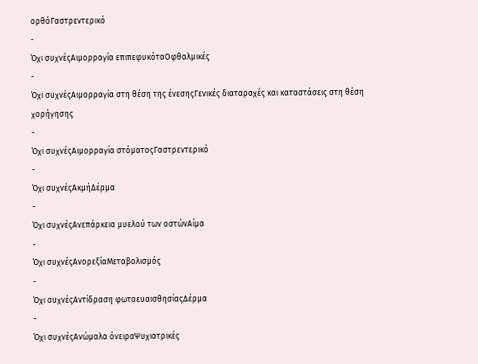ορθόΓαστρεντερικό
-
Όχι συχνέςΑιμορραγία επιπεφυκόταΟφθαλμικές
-
Όχι συχνέςΑιμορραγία στη θέση της ένεσηςΓενικές διαταραχές και καταστάσεις στη θέση χορήγησης
-
Όχι συχνέςΑιμορραγία στόματοςΓαστρεντερικό
-
Όχι συχνέςΑκμήΔέρμα
-
Όχι συχνέςΑνεπάρκεια μυελού των οστώνΑίμα
-
Όχι συχνέςΑνορεξίαΜεταβολισμός
-
Όχι συχνέςΑντίδραση φωτοευαισθησίαςΔέρμα
-
Όχι συχνέςΑνώμαλα όνειραΨυχιατρικές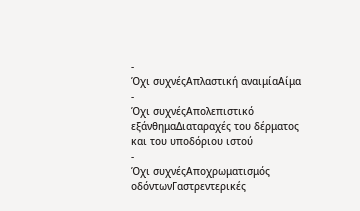-
Όχι συχνέςΑπλαστική αναιμίαΑίμα
-
Όχι συχνέςΑπολεπιστικό εξάνθημαΔιαταραχές του δέρματος και του υποδόριου ιστού
-
Όχι συχνέςΑποχρωματισμός οδόντωνΓαστρεντερικές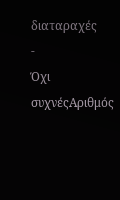διαταραχές
-
Όχι συχνέςΑριθμός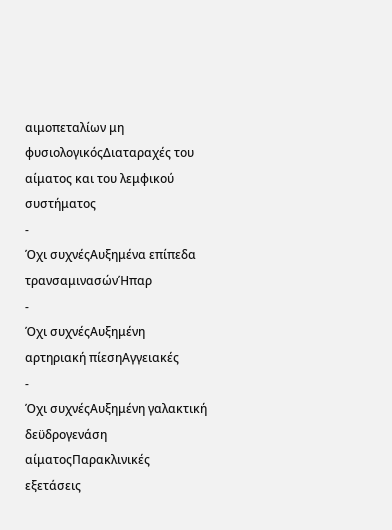αιμοπεταλίων μη φυσιολογικόςΔιαταραχές του αίματος και του λεμφικού συστήματος
-
Όχι συχνέςΑυξημένα επίπεδα τρανσαμινασώνΉπαρ
-
Όχι συχνέςΑυξημένη αρτηριακή πίεσηΑγγειακές
-
Όχι συχνέςΑυξημένη γαλακτική δεϋδρογενάση αίματοςΠαρακλινικές εξετάσεις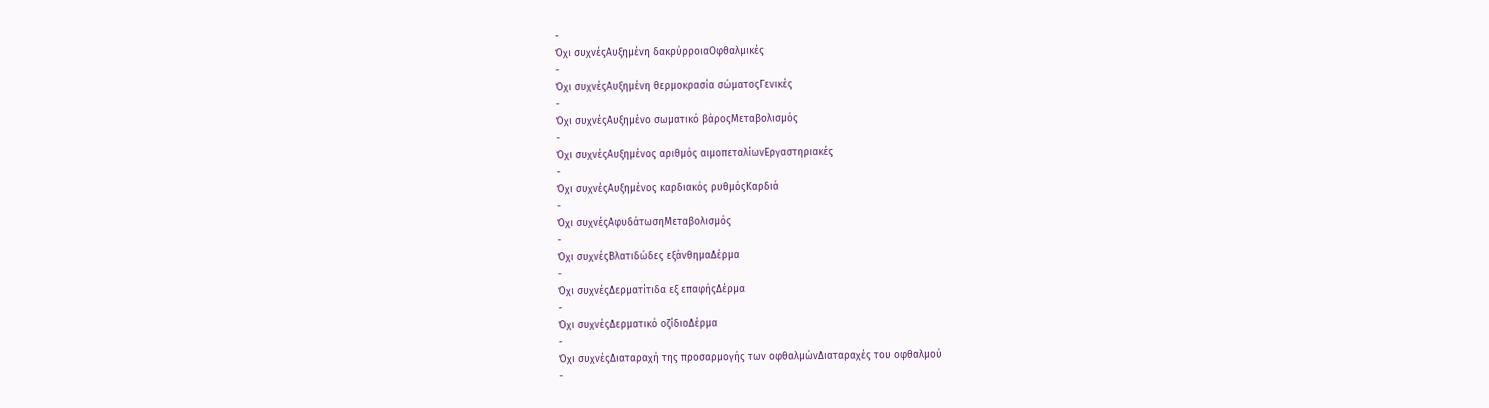-
Όχι συχνέςΑυξημένη δακρύρροιαΟφθαλμικές
-
Όχι συχνέςΑυξημένη θερμοκρασία σώματοςΓενικές
-
Όχι συχνέςΑυξημένο σωματικό βάροςΜεταβολισμός
-
Όχι συχνέςΑυξημένος αριθμός αιμοπεταλίωνΕργαστηριακές
-
Όχι συχνέςΑυξημένος καρδιακός ρυθμόςΚαρδιά
-
Όχι συχνέςΑφυδάτωσηΜεταβολισμός
-
Όχι συχνέςΒλατιδώδες εξάνθημαΔέρμα
-
Όχι συχνέςΔερματίτιδα εξ επαφήςΔέρμα
-
Όχι συχνέςΔερματικό οζίδιοΔέρμα
-
Όχι συχνέςΔιαταραχή της προσαρμογής των οφθαλμώνΔιαταραχές του οφθαλμού
-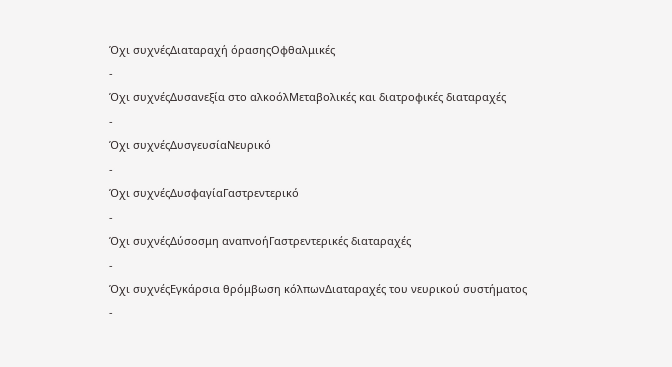Όχι συχνέςΔιαταραχή όρασηςΟφθαλμικές
-
Όχι συχνέςΔυσανεξία στο αλκοόλΜεταβολικές και διατροφικές διαταραχές
-
Όχι συχνέςΔυσγευσίαΝευρικό
-
Όχι συχνέςΔυσφαγίαΓαστρεντερικό
-
Όχι συχνέςΔύσοσμη αναπνοήΓαστρεντερικές διαταραχές
-
Όχι συχνέςΕγκάρσια θρόμβωση κόλπωνΔιαταραχές του νευρικού συστήματος
-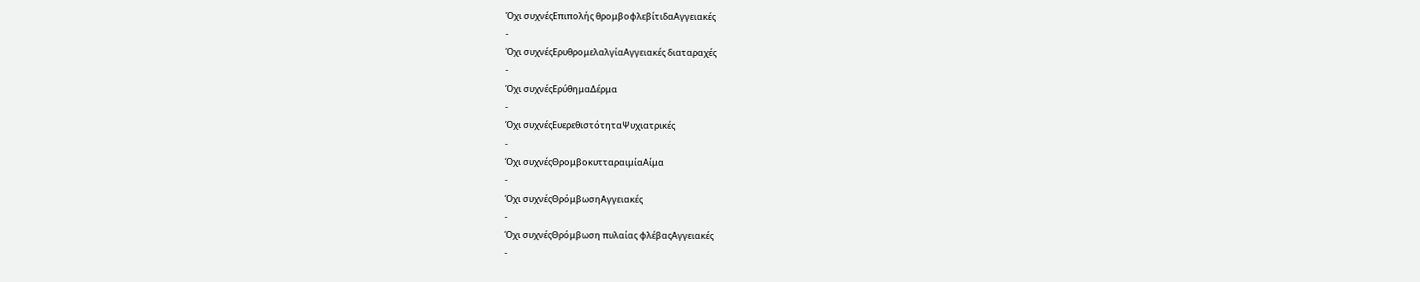Όχι συχνέςΕπιπολής θρομβοφλεβίτιδαΑγγειακές
-
Όχι συχνέςΕρυθρομελαλγίαΑγγειακές διαταραχές
-
Όχι συχνέςΕρύθημαΔέρμα
-
Όχι συχνέςΕυερεθιστότηταΨυχιατρικές
-
Όχι συχνέςΘρομβοκυτταραιμίαΑίμα
-
Όχι συχνέςΘρόμβωσηΑγγειακές
-
Όχι συχνέςΘρόμβωση πυλαίας φλέβαςΑγγειακές
-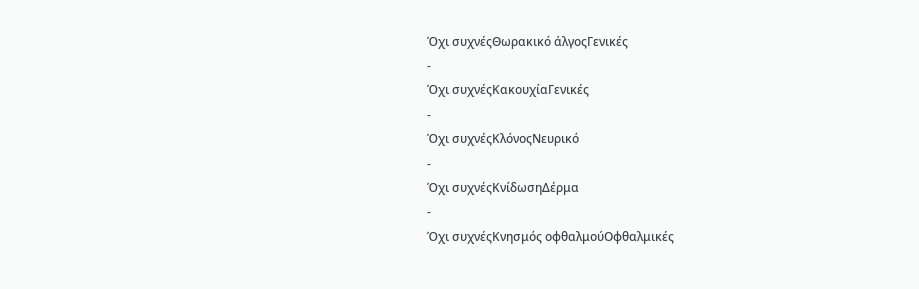Όχι συχνέςΘωρακικό άλγοςΓενικές
-
Όχι συχνέςΚακουχίαΓενικές
-
Όχι συχνέςΚλόνοςΝευρικό
-
Όχι συχνέςΚνίδωσηΔέρμα
-
Όχι συχνέςΚνησμός οφθαλμούΟφθαλμικές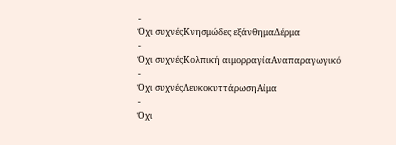-
Όχι συχνέςΚνησμώδες εξάνθημαΔέρμα
-
Όχι συχνέςΚολπική αιμορραγίαΑναπαραγωγικό
-
Όχι συχνέςΛευκοκυττάρωσηΑίμα
-
Όχι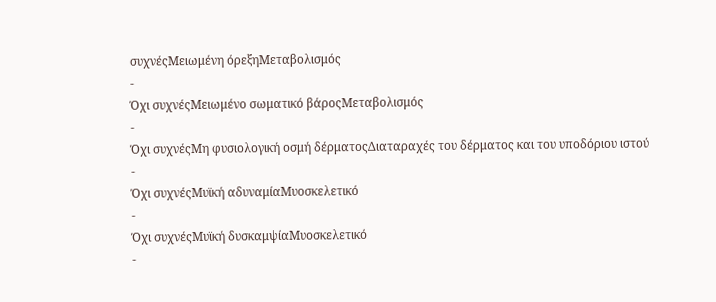συχνέςΜειωμένη όρεξηΜεταβολισμός
-
Όχι συχνέςΜειωμένο σωματικό βάροςΜεταβολισμός
-
Όχι συχνέςΜη φυσιολογική οσμή δέρματοςΔιαταραχές του δέρματος και του υποδόριου ιστού
-
Όχι συχνέςΜυϊκή αδυναμίαΜυοσκελετικό
-
Όχι συχνέςΜυϊκή δυσκαμψίαΜυοσκελετικό
-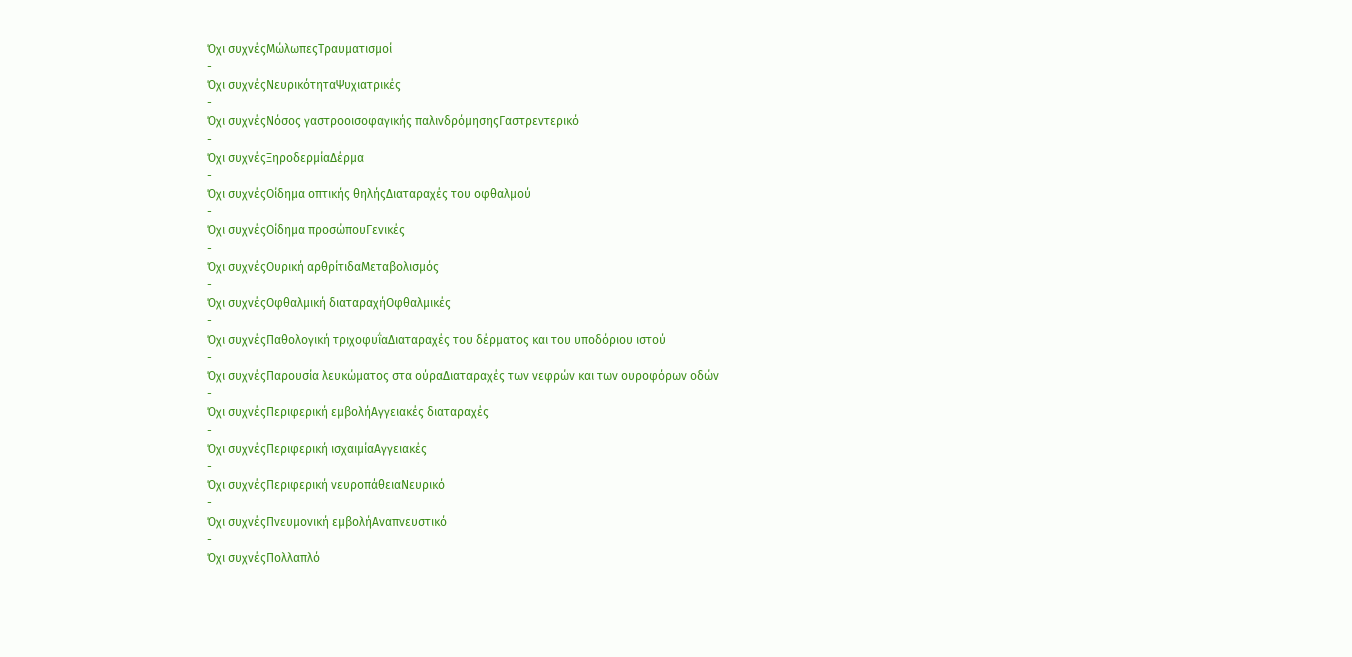Όχι συχνέςΜώλωπεςΤραυματισμοί
-
Όχι συχνέςΝευρικότηταΨυχιατρικές
-
Όχι συχνέςΝόσος γαστροοισοφαγικής παλινδρόμησηςΓαστρεντερικό
-
Όχι συχνέςΞηροδερμίαΔέρμα
-
Όχι συχνέςΟίδημα οπτικής θηλήςΔιαταραχές του οφθαλμού
-
Όχι συχνέςΟίδημα προσώπουΓενικές
-
Όχι συχνέςΟυρική αρθρίτιδαΜεταβολισμός
-
Όχι συχνέςΟφθαλμική διαταραχήΟφθαλμικές
-
Όχι συχνέςΠαθολογική τριχοφυΐαΔιαταραχές του δέρματος και του υποδόριου ιστού
-
Όχι συχνέςΠαρουσία λευκώματος στα ούραΔιαταραχές των νεφρών και των ουροφόρων οδών
-
Όχι συχνέςΠεριφερική εμβολήΑγγειακές διαταραχές
-
Όχι συχνέςΠεριφερική ισχαιμίαΑγγειακές
-
Όχι συχνέςΠεριφερική νευροπάθειαΝευρικό
-
Όχι συχνέςΠνευμονική εμβολήΑναπνευστικό
-
Όχι συχνέςΠολλαπλό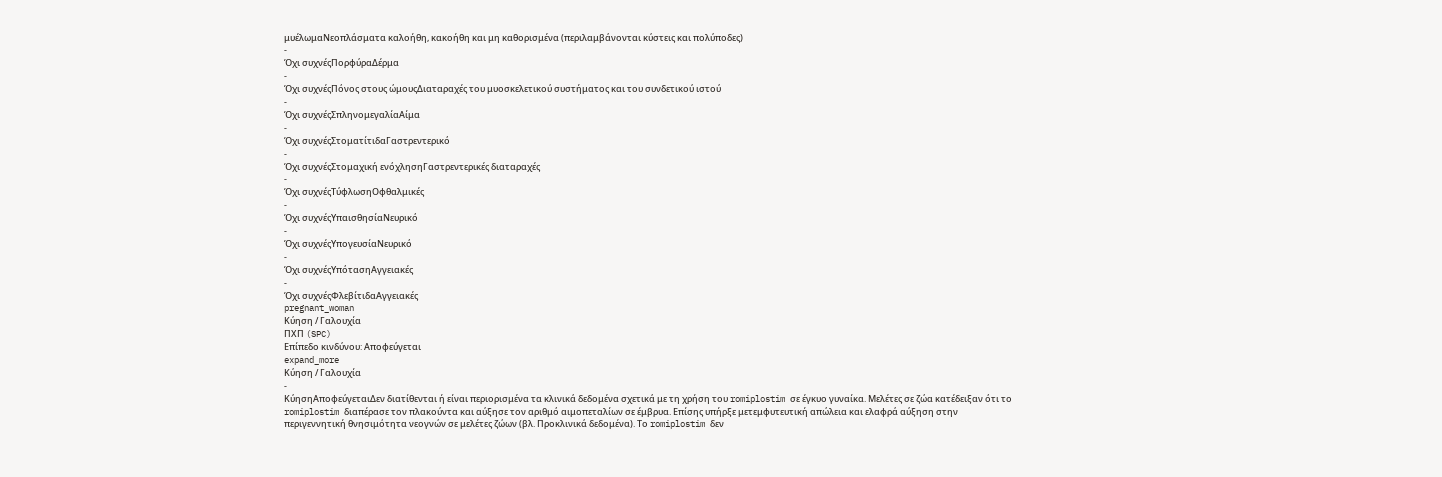μυέλωμαΝεοπλάσματα καλοήθη, κακοήθη και μη καθορισμένα (περιλαμβάνονται κύστεις και πολύποδες)
-
Όχι συχνέςΠορφύραΔέρμα
-
Όχι συχνέςΠόνος στους ώμουςΔιαταραχές του μυοσκελετικού συστήματος και του συνδετικού ιστού
-
Όχι συχνέςΣπληνομεγαλίαΑίμα
-
Όχι συχνέςΣτοματίτιδαΓαστρεντερικό
-
Όχι συχνέςΣτομαχική ενόχλησηΓαστρεντερικές διαταραχές
-
Όχι συχνέςΤύφλωσηΟφθαλμικές
-
Όχι συχνέςΥπαισθησίαΝευρικό
-
Όχι συχνέςΥπογευσίαΝευρικό
-
Όχι συχνέςΥπότασηΑγγειακές
-
Όχι συχνέςΦλεβίτιδαΑγγειακές
pregnant_woman
Κύηση / Γαλουχία
ΠΧΠ (SPC)
Επίπεδο κινδύνου: Αποφεύγεται
expand_more
Κύηση / Γαλουχία
-
ΚύησηΑποφεύγεταιΔεν διατίθενται ή είναι περιορισμένα τα κλινικά δεδομένα σχετικά με τη χρήση του romiplostim σε έγκυο γυναίκα. Μελέτες σε ζώα κατέδειξαν ότι το romiplostim διαπέρασε τον πλακούντα και αύξησε τον αριθμό αιμοπεταλίων σε έμβρυα. Επίσης υπήρξε μετεμφυτευτική απώλεια και ελαφρά αύξηση στην περιγεννητική θνησιμότητα νεογνών σε μελέτες ζώων (βλ. Προκλινικά δεδομένα). Το romiplostim δεν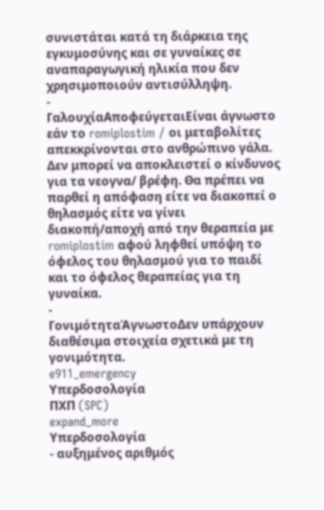συνιστάται κατά τη διάρκεια της εγκυμοσύνης και σε γυναίκες σε αναπαραγωγική ηλικία που δεν χρησιμοποιούν αντισύλληψη.
-
ΓαλουχίαΑποφεύγεταιΕίναι άγνωστο εάν το romiplostim / οι μεταβολίτες απεκκρίνονται στο ανθρώπινο γάλα. Δεν μπορεί να αποκλειστεί ο κίνδυνος για τα νεογνα/ βρέφη. Θα πρέπει να παρθεί η απόφαση είτε να διακοπεί ο θηλασμός είτε να γίνει διακοπή/αποχή από την θεραπεία με romiplostim αφού ληφθεί υπόψη το όφελος του θηλασμού για το παιδί και το όφελος θεραπείας για τη γυναίκα.
-
ΓονιμότηταΆγνωστοΔεν υπάρχουν διαθέσιμα στοιχεία σχετικά με τη γονιμότητα.
e911_emergency
Υπερδοσολογία
ΠΧΠ (SPC)
expand_more
Υπερδοσολογία
- αυξημένος αριθμός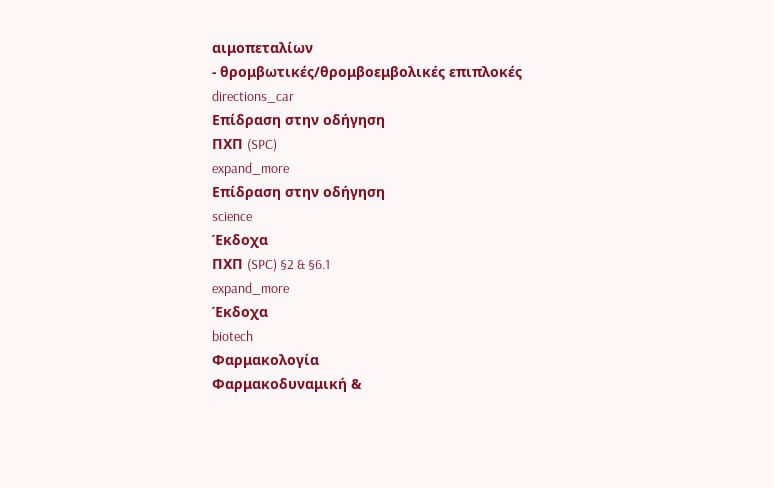αιμοπεταλίων
- θρομβωτικές/θρομβοεμβολικές επιπλοκές
directions_car
Επίδραση στην οδήγηση
ΠΧΠ (SPC)
expand_more
Επίδραση στην οδήγηση
science
Έκδοχα
ΠΧΠ (SPC) §2 & §6.1
expand_more
Έκδοχα
biotech
Φαρμακολογία
Φαρμακοδυναμική &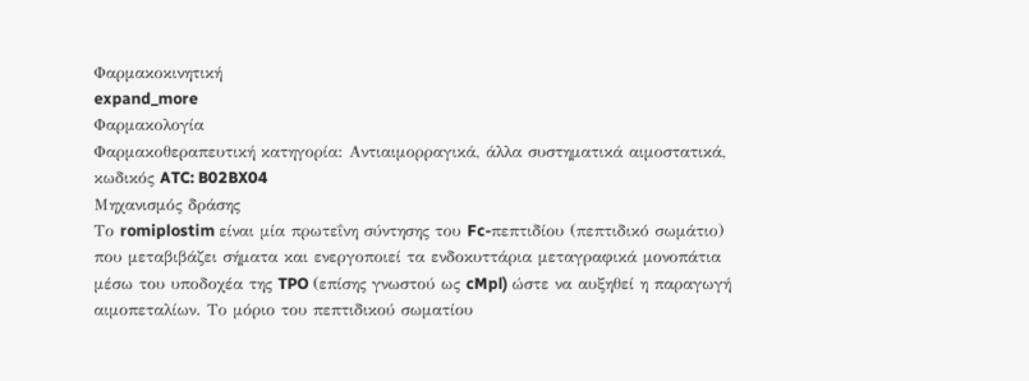Φαρμακοκινητική
expand_more
Φαρμακολογία
Φαρμακοθεραπευτική κατηγορία: Αντιαιμορραγικά, άλλα συστηματικά αιμοστατικά, κωδικός ATC: B02BX04
Μηχανισμός δράσης
Το romiplostim είναι μία πρωτεΐνη σύντησης του Fc-πεπτιδίου (πεπτιδικό σωμάτιο) που μεταβιβάζει σήματα και ενεργοποιεί τα ενδοκυττάρια μεταγραφικά μονοπάτια μέσω του υποδοχέα της TPO (επίσης γνωστού ως cMpl) ώστε να αυξηθεί η παραγωγή αιμοπεταλίων. Το μόριο του πεπτιδικού σωματίου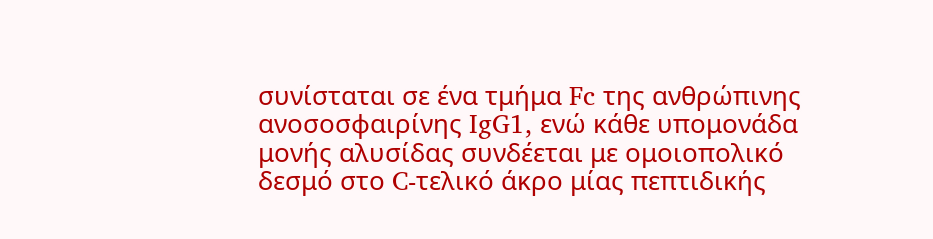συνίσταται σε ένα τμήμα Fc της ανθρώπινης ανοσοσφαιρίνης IgG1, ενώ κάθε υπομονάδα μονής αλυσίδας συνδέεται με ομοιοπολικό δεσμό στο C-τελικό άκρο μίας πεπτιδικής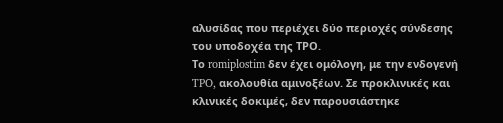αλυσίδας που περιέχει δύο περιοχές σύνδεσης του υποδοχέα της ΤΡΟ.
Το romiplostim δεν έχει ομόλογη, με την ενδογενή TPO, ακολουθία αμινοξέων. Σε προκλινικές και κλινικές δοκιμές, δεν παρουσιάστηκε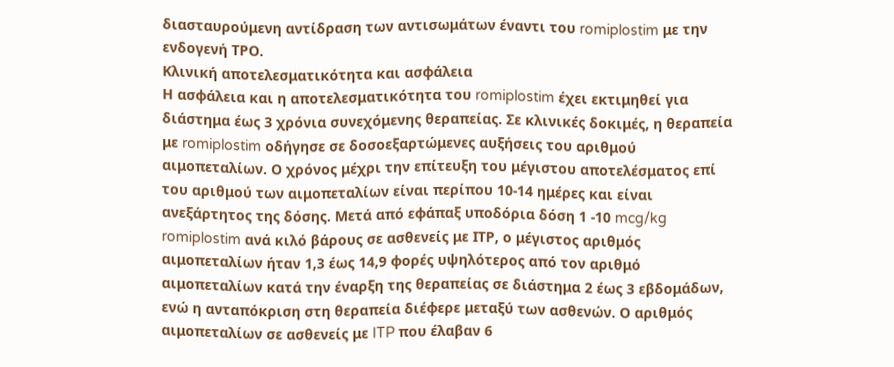διασταυρούμενη αντίδραση των αντισωμάτων έναντι του romiplostim με την ενδογενή ΤPO.
Κλινική αποτελεσματικότητα και ασφάλεια
Η ασφάλεια και η αποτελεσματικότητα του romiplostim έχει εκτιμηθεί για διάστημα έως 3 χρόνια συνεχόμενης θεραπείας. Σε κλινικές δοκιμές, η θεραπεία με romiplostim οδήγησε σε δοσοεξαρτώμενες αυξήσεις του αριθμού αιμοπεταλίων. Ο χρόνος μέχρι την επίτευξη του μέγιστου αποτελέσματος επί του αριθμού των αιμοπεταλίων είναι περίπου 10-14 ημέρες και είναι ανεξάρτητος της δόσης. Μετά από εφάπαξ υποδόρια δόση 1 -10 mcg/kg romiplostim ανά κιλό βάρους σε ασθενείς με ΙTP, ο μέγιστος αριθμός αιμοπεταλίων ήταν 1,3 έως 14,9 φορές υψηλότερος από τον αριθμό αιμοπεταλίων κατά την έναρξη της θεραπείας σε διάστημα 2 έως 3 εβδομάδων, ενώ η ανταπόκριση στη θεραπεία διέφερε μεταξύ των ασθενών. Ο αριθμός αιμοπεταλίων σε ασθενείς με ITP που έλαβαν 6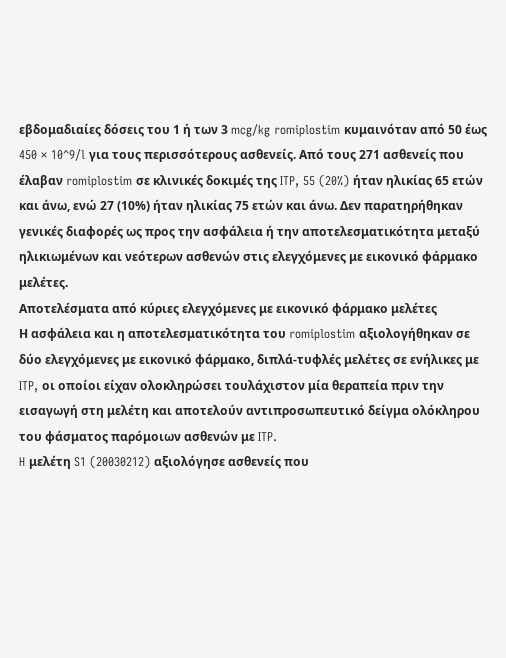εβδομαδιαίες δόσεις του 1 ή των 3 mcg/kg romiplostim κυμαινόταν από 50 έως 450 × 10^9/l για τους περισσότερους ασθενείς. Από τους 271 ασθενείς που έλαβαν romiplostim σε κλινικές δοκιμές της ITP, 55 (20%) ήταν ηλικίας 65 ετών και άνω, ενώ 27 (10%) ήταν ηλικίας 75 ετών και άνω. Δεν παρατηρήθηκαν γενικές διαφορές ως προς την ασφάλεια ή την αποτελεσματικότητα μεταξύ ηλικιωμένων και νεότερων ασθενών στις ελεγχόμενες με εικονικό φάρμακο μελέτες.
Αποτελέσματα από κύριες ελεγχόμενες με εικονικό φάρμακο μελέτες
Η ασφάλεια και η αποτελεσματικότητα του romiplostim αξιολογήθηκαν σε δύο ελεγχόμενες με εικονικό φάρμακο, διπλά-τυφλές μελέτες σε ενήλικες με ITP, οι οποίοι είχαν ολοκληρώσει τουλάχιστον μία θεραπεία πριν την εισαγωγή στη μελέτη και αποτελούν αντιπροσωπευτικό δείγμα ολόκληρου του φάσματος παρόμοιων ασθενών με ITP.
H μελέτη S1 (20030212) αξιολόγησε ασθενείς που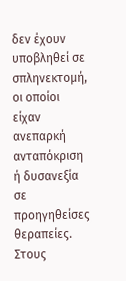δεν έχουν υποβληθεί σε σπληνεκτομή, οι οποίοι είχαν ανεπαρκή ανταπόκριση ή δυσανεξία σε προηγηθείσες θεραπείες. Στους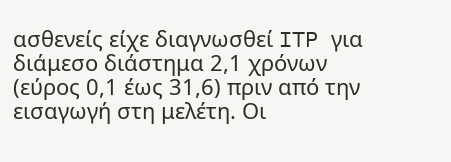ασθενείς είχε διαγνωσθεί ITP για διάμεσο διάστημα 2,1 χρόνων (εύρος 0,1 έως 31,6) πριν από την εισαγωγή στη μελέτη. Οι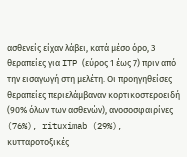ασθενείς είχαν λάβει, κατά μέσο όρο, 3 θεραπείες για ITP (εύρος 1 έως 7) πριν από την εισαγωγή στη μελέτη. Οι προηγηθείσες θεραπείες περιελάμβαναν κορτικοστεροειδή (90% όλων των ασθενών), ανοσοσφαιρίνες (76%), rituximab (29%), κυτταροτοξικές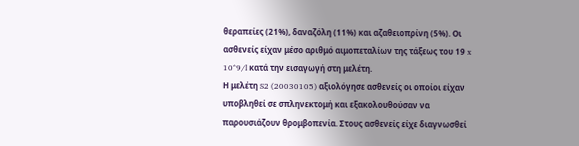θεραπείες (21%), δαναζόλη (11%) και αζαθειοπρίνη (5%). Οι ασθενείς είχαν μέσο αριθμό αιμοπεταλίων της τάξεως του 19 x 10^9/l κατά την εισαγωγή στη μελέτη.
Η μελέτη S2 (20030105) αξιολόγησε ασθενείς οι οποίοι είχαν υποβληθεί σε σπληνεκτομή και εξακολουθούσαν να παρουσιάζουν θρομβοπενία. Στους ασθενείς είχε διαγνωσθεί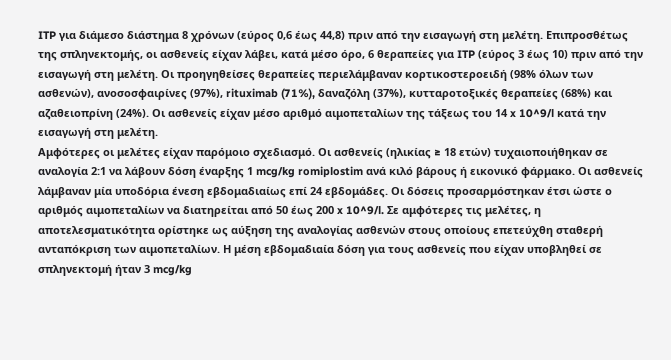ITP για διάμεσο διάστημα 8 χρόνων (εύρος 0,6 έως 44,8) πριν από την εισαγωγή στη μελέτη. Επιπροσθέτως της σπληνεκτομής, οι ασθενείς είχαν λάβει, κατά μέσο όρο, 6 θεραπείες για ITP (εύρος 3 έως 10) πριν από την εισαγωγή στη μελέτη. Οι προηγηθείσες θεραπείες περιελάμβαναν κορτικοστεροειδή (98% όλων των ασθενών), ανοσοσφαιρίνες (97%), rituximab (71%), δαναζόλη (37%), κυτταροτοξικές θεραπείες (68%) και αζαθειοπρίνη (24%). Οι ασθενείς είχαν μέσο αριθμό αιμοπεταλίων της τάξεως του 14 x 10^9/l κατά την εισαγωγή στη μελέτη.
Αμφότερες οι μελέτες είχαν παρόμοιο σχεδιασμό. Οι ασθενείς (ηλικίας ≥ 18 ετών) τυχαιοποιήθηκαν σε αναλογία 2:1 να λάβουν δόση έναρξης 1 mcg/kg romiplostim ανά κιλό βάρους ή εικονικό φάρμακο. Οι ασθενείς λάμβαναν μία υποδόρια ένεση εβδομαδιαίως επί 24 εβδομάδες. Οι δόσεις προσαρμόστηκαν έτσι ώστε ο αριθμός αιμοπεταλίων να διατηρείται από 50 έως 200 x 10^9/l. Σε αμφότερες τις μελέτες, η αποτελεσματικότητα ορίστηκε ως αύξηση της αναλογίας ασθενών στους οποίους επετεύχθη σταθερή ανταπόκριση των αιμοπεταλίων. Η μέση εβδομαδιαία δόση για τους ασθενείς που είχαν υποβληθεί σε σπληνεκτομή ήταν 3 mcg/kg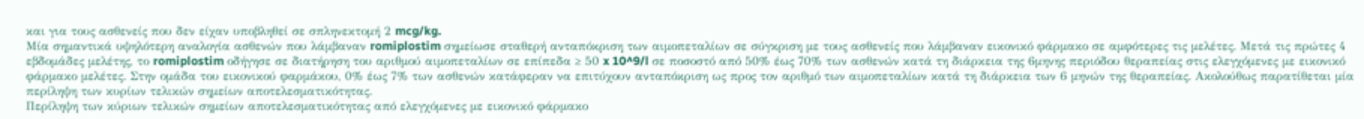και για τους ασθενείς που δεν είχαν υποβληθεί σε σπληνεκτομή 2 mcg/kg.
Μία σημαντικά υψηλότερη αναλογία ασθενών που λάμβαναν romiplostim σημείωσε σταθερή ανταπόκριση των αιμοπεταλίων σε σύγκριση με τους ασθενείς που λάμβαναν εικονικό φάρμακο σε αμφότερες τις μελέτες. Μετά τις πρώτες 4 εβδομάδες μελέτης, το romiplostim οδήγησε σε διατήρηση του αριθμού αιμοπεταλίων σε επίπεδα ≥ 50 x 10^9/l σε ποσοστό από 50% έως 70% των ασθενών κατά τη διάρκεια της 6μηνης περιόδου θεραπείας στις ελεγχόμενες με εικονικό φάρμακο μελέτες. Στην ομάδα του εικονικού φαρμάκου, 0% έως 7% των ασθενών κατάφεραν να επιτύχουν ανταπόκριση ως προς τον αριθμό των αιμοπεταλίων κατά τη διάρκεια των 6 μηνών της θεραπείας. Ακολούθως παρατίθεται μία περίληψη των κυρίων τελικών σημείων αποτελεσματικότητας.
Περίληψη των κύριων τελικών σημείων αποτελεσματικότητας από ελεγχόμενες με εικονικό φάρμακο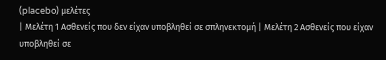(placebo) μελέτες
| Μελέτη 1 Ασθενείς που δεν είχαν υποβληθεί σε σπληνεκτομή | Μελέτη 2 Ασθενείς που είχαν υποβληθεί σε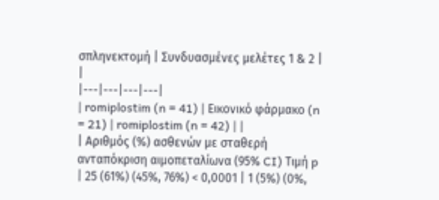σπληνεκτομή | Συνδυασμένες μελέτες 1 & 2 | |
|---|---|---|---|
| romiplostim (n = 41) | Εικονικό φάρμακο (n = 21) | romiplostim (n = 42) | |
| Αριθμός (%) ασθενών με σταθερή ανταπόκριση αιμοπεταλίωνα (95% CI) Τιμή p | 25 (61%) (45%, 76%) < 0,0001 | 1 (5%) (0%,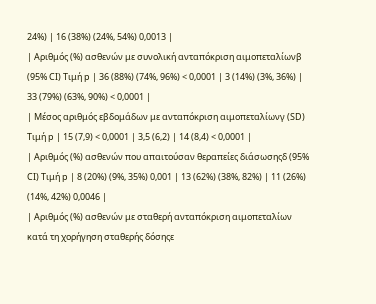24%) | 16 (38%) (24%, 54%) 0,0013 |
| Αριθμός (%) ασθενών με συνολική ανταπόκριση αιμοπεταλίωνβ (95% CI) Τιμή p | 36 (88%) (74%, 96%) < 0,0001 | 3 (14%) (3%, 36%) | 33 (79%) (63%, 90%) < 0,0001 |
| Μέσος αριθμός εβδομάδων με ανταπόκριση αιμοπεταλίωνγ (SD) Τιμή p | 15 (7,9) < 0,0001 | 3,5 (6,2) | 14 (8,4) < 0,0001 |
| Αριθμός (%) ασθενών που απαιτούσαν θεραπείες διάσωσηςδ (95% CI) Τιμή p | 8 (20%) (9%, 35%) 0,001 | 13 (62%) (38%, 82%) | 11 (26%) (14%, 42%) 0,0046 |
| Αριθμός (%) ασθενών με σταθερή ανταπόκριση αιμοπεταλίων κατά τη χορήγηση σταθερής δόσηςε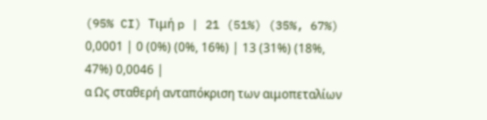(95% CI) Τιμή p | 21 (51%) (35%, 67%) 0,0001 | 0 (0%) (0%, 16%) | 13 (31%) (18%, 47%) 0,0046 |
α Ως σταθερή ανταπόκριση των αιμοπεταλίων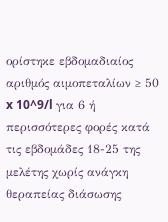ορίστηκε εβδομαδιαίος αριθμός αιμοπεταλίων ≥ 50 x 10^9/l για 6 ή περισσότερες φορές κατά τις εβδομάδες 18-25 της μελέτης χωρίς ανάγκη θεραπείας διάσωσης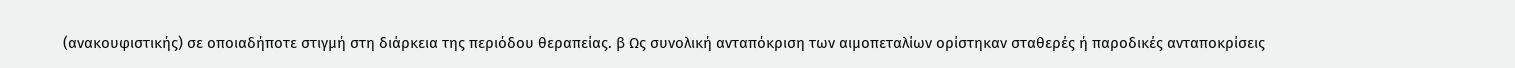(ανακουφιστικής) σε οποιαδήποτε στιγμή στη διάρκεια της περιόδου θεραπείας. β Ως συνολική ανταπόκριση των αιμοπεταλίων ορίστηκαν σταθερές ή παροδικές ανταποκρίσεις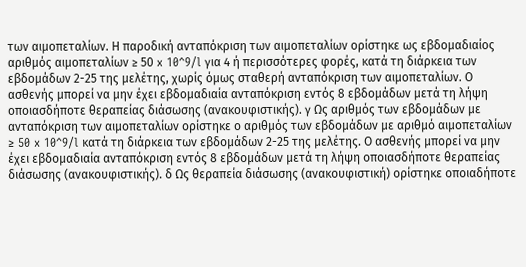των αιμοπεταλίων. Η παροδική ανταπόκριση των αιμοπεταλίων ορίστηκε ως εβδομαδιαίος αριθμός αιμοπεταλίων ≥ 50 x 10^9/l για 4 ή περισσότερες φορές, κατά τη διάρκεια των εβδομάδων 2-25 της μελέτης, χωρίς όμως σταθερή ανταπόκριση των αιμοπεταλίων. Ο ασθενής μπορεί να μην έχει εβδομαδιαία ανταπόκριση εντός 8 εβδομάδων μετά τη λήψη οποιασδήποτε θεραπείας διάσωσης (ανακουφιστικής). γ Ως αριθμός των εβδομάδων με ανταπόκριση των αιμοπεταλίων ορίστηκε ο αριθμός των εβδομάδων με αριθμό αιμοπεταλίων ≥ 50 x 10^9/l κατά τη διάρκεια των εβδομάδων 2-25 της μελέτης. Ο ασθενής μπορεί να μην έχει εβδομαδιαία ανταπόκριση εντός 8 εβδομάδων μετά τη λήψη οποιασδήποτε θεραπείας διάσωσης (ανακουφιστικής). δ Ως θεραπεία διάσωσης (ανακουφιστική) ορίστηκε οποιαδήποτε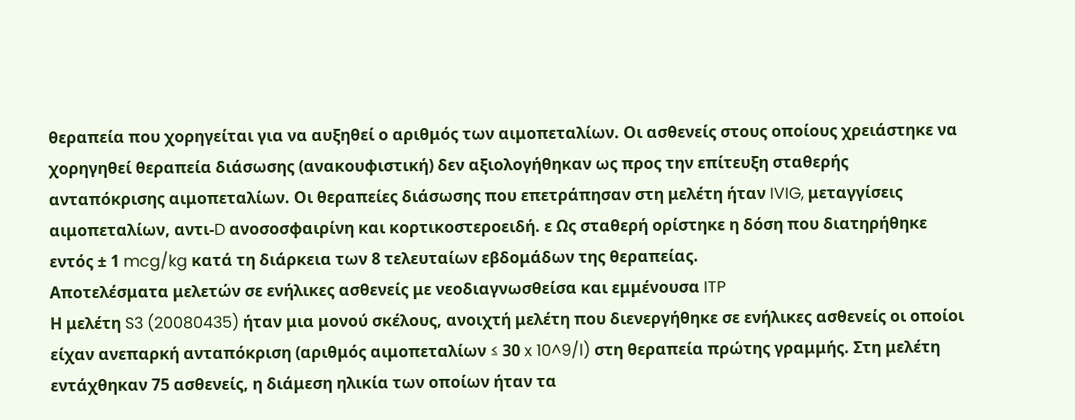θεραπεία που χορηγείται για να αυξηθεί ο αριθμός των αιμοπεταλίων. Οι ασθενείς στους οποίους χρειάστηκε να χορηγηθεί θεραπεία διάσωσης (ανακουφιστική) δεν αξιολογήθηκαν ως προς την επίτευξη σταθερής ανταπόκρισης αιμοπεταλίων. Οι θεραπείες διάσωσης που επετράπησαν στη μελέτη ήταν IVIG, μεταγγίσεις αιμοπεταλίων, αντι-D ανοσοσφαιρίνη και κορτικοστεροειδή. ε Ως σταθερή ορίστηκε η δόση που διατηρήθηκε εντός ± 1 mcg/kg κατά τη διάρκεια των 8 τελευταίων εβδομάδων της θεραπείας.
Αποτελέσματα μελετών σε ενήλικες ασθενείς με νεοδιαγνωσθείσα και εμμένουσα ITP
Η μελέτη S3 (20080435) ήταν μια μονού σκέλους, ανοιχτή μελέτη που διενεργήθηκε σε ενήλικες ασθενείς οι οποίοι είχαν ανεπαρκή ανταπόκριση (αριθμός αιμοπεταλίων ≤ 30 x 10^9/l) στη θεραπεία πρώτης γραμμής. Στη μελέτη εντάχθηκαν 75 ασθενείς, η διάμεση ηλικία των οποίων ήταν τα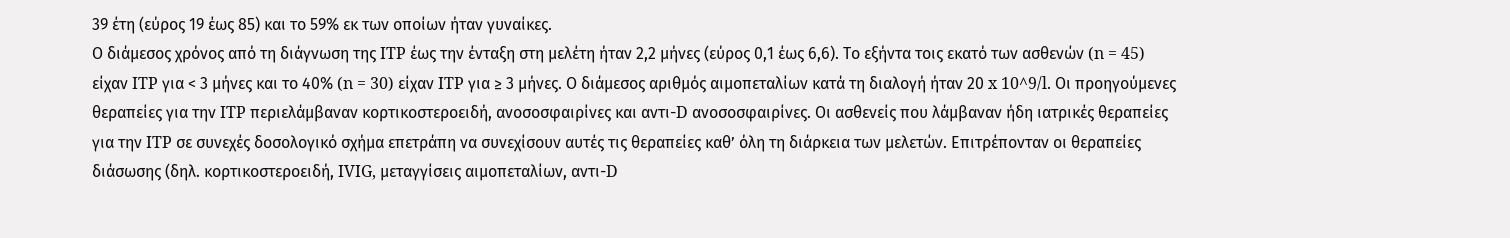39 έτη (εύρος 19 έως 85) και το 59% εκ των οποίων ήταν γυναίκες.
Ο διάμεσος χρόνος από τη διάγνωση της ITP έως την ένταξη στη μελέτη ήταν 2,2 μήνες (εύρος 0,1 έως 6,6). Το εξήντα τοις εκατό των ασθενών (n = 45) είχαν ITP για < 3 μήνες και το 40% (n = 30) είχαν ITP για ≥ 3 μήνες. Ο διάμεσος αριθμός αιμοπεταλίων κατά τη διαλογή ήταν 20 x 10^9/l. Οι προηγούμενες θεραπείες για την ITP περιελάμβαναν κορτικοστεροειδή, ανοσοσφαιρίνες και αντι-D ανοσοσφαιρίνες. Οι ασθενείς που λάμβαναν ήδη ιατρικές θεραπείες για την ITP σε συνεχές δοσολογικό σχήμα επετράπη να συνεχίσουν αυτές τις θεραπείες καθ’ όλη τη διάρκεια των μελετών. Επιτρέπονταν οι θεραπείες διάσωσης (δηλ. κορτικοστεροειδή, IVIG, μεταγγίσεις αιμοπεταλίων, αντι-D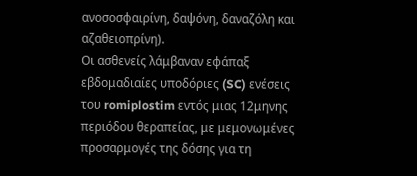ανοσοσφαιρίνη, δαψόνη, δαναζόλη και αζαθειοπρίνη).
Οι ασθενείς λάμβαναν εφάπαξ εβδομαδιαίες υποδόριες (SC) ενέσεις του romiplostim εντός μιας 12μηνης περιόδου θεραπείας, με μεμονωμένες προσαρμογές της δόσης για τη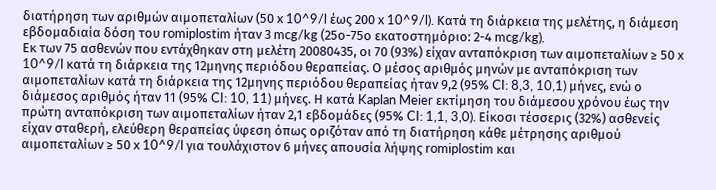διατήρηση των αριθμών αιμοπεταλίων (50 x 10^9/l έως 200 x 10^9/l). Κατά τη διάρκεια της μελέτης, η διάμεση εβδομαδιαία δόση του romiplostim ήταν 3 mcg/kg (25ο-75ο εκατοστημόριο: 2-4 mcg/kg).
Εκ των 75 ασθενών που εντάχθηκαν στη μελέτη 20080435, οι 70 (93%) είχαν ανταπόκριση των αιμοπεταλίων ≥ 50 x 10^9/l κατά τη διάρκεια της 12μηνης περιόδου θεραπείας. Ο μέσος αριθμός μηνών με ανταπόκριση των αιμοπεταλίων κατά τη διάρκεια της 12μηνης περιόδου θεραπείας ήταν 9,2 (95% CI: 8,3, 10,1) μήνες, ενώ ο διάμεσος αριθμός ήταν 11 (95% CI: 10, 11) μήνες. Η κατά Kaplan Meier εκτίμηση του διάμεσου χρόνου έως την πρώτη ανταπόκριση των αιμοπεταλίων ήταν 2,1 εβδομάδες (95% CI: 1,1, 3,0). Είκοσι τέσσερις (32%) ασθενείς είχαν σταθερή, ελεύθερη θεραπείας ύφεση όπως οριζόταν από τη διατήρηση κάθε μέτρησης αριθμού αιμοπεταλίων ≥ 50 x 10^9/l για τουλάχιστον 6 μήνες απουσία λήψης romiplostim και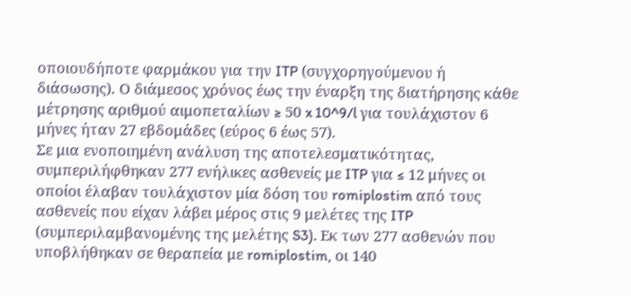οποιουδήποτε φαρμάκου για την ITP (συγχορηγούμενου ή διάσωσης). Ο διάμεσος χρόνος έως την έναρξη της διατήρησης κάθε μέτρησης αριθμού αιμοπεταλίων ≥ 50 x 10^9/l για τουλάχιστον 6 μήνες ήταν 27 εβδομάδες (εύρος 6 έως 57).
Σε μια ενοποιημένη ανάλυση της αποτελεσματικότητας, συμπεριλήφθηκαν 277 ενήλικες ασθενείς με ITP για ≤ 12 μήνες οι οποίοι έλαβαν τουλάχιστον μία δόση του romiplostim από τους ασθενείς που είχαν λάβει μέρος στις 9 μελέτες της ITP (συμπεριλαμβανομένης της μελέτης S3). Εκ των 277 ασθενών που υποβλήθηκαν σε θεραπεία με romiplostim, οι 140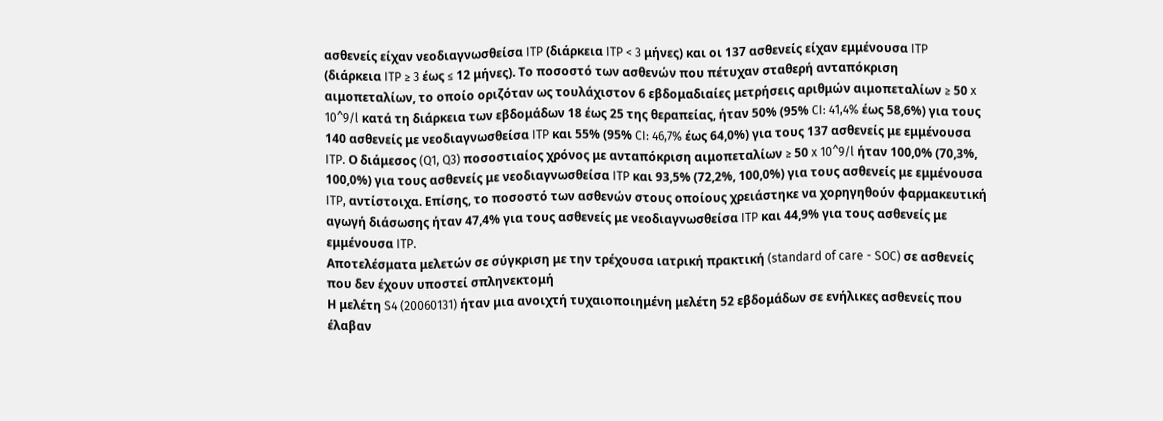ασθενείς είχαν νεοδιαγνωσθείσα ITP (διάρκεια ITP < 3 μήνες) και οι 137 ασθενείς είχαν εμμένουσα ITP (διάρκεια ITP ≥ 3 έως ≤ 12 μήνες). Το ποσοστό των ασθενών που πέτυχαν σταθερή ανταπόκριση αιμοπεταλίων, το οποίο οριζόταν ως τουλάχιστον 6 εβδομαδιαίες μετρήσεις αριθμών αιμοπεταλίων ≥ 50 x 10^9/l κατά τη διάρκεια των εβδομάδων 18 έως 25 της θεραπείας, ήταν 50% (95% CI: 41,4% έως 58,6%) για τους 140 ασθενείς με νεοδιαγνωσθείσα ITP και 55% (95% CI: 46,7% έως 64,0%) για τους 137 ασθενείς με εμμένουσα ITP. Ο διάμεσος (Q1, Q3) ποσοστιαίος χρόνος με ανταπόκριση αιμοπεταλίων ≥ 50 x 10^9/l ήταν 100,0% (70,3%, 100,0%) για τους ασθενείς με νεοδιαγνωσθείσα ITP και 93,5% (72,2%, 100,0%) για τους ασθενείς με εμμένουσα ITP, αντίστοιχα. Επίσης, το ποσοστό των ασθενών στους οποίους χρειάστηκε να χορηγηθούν φαρμακευτική αγωγή διάσωσης ήταν 47,4% για τους ασθενείς με νεοδιαγνωσθείσα ITP και 44,9% για τους ασθενείς με εμμένουσα ITP.
Αποτελέσματα μελετών σε σύγκριση με την τρέχουσα ιατρική πρακτική (standard of care - SOC) σε ασθενείς που δεν έχουν υποστεί σπληνεκτομή
Η μελέτη S4 (20060131) ήταν μια ανοιχτή τυχαιοποιημένη μελέτη 52 εβδομάδων σε ενήλικες ασθενείς που έλαβαν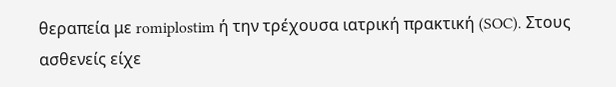θεραπεία με romiplostim ή την τρέχουσα ιατρική πρακτική (SOC). Στους ασθενείς είχε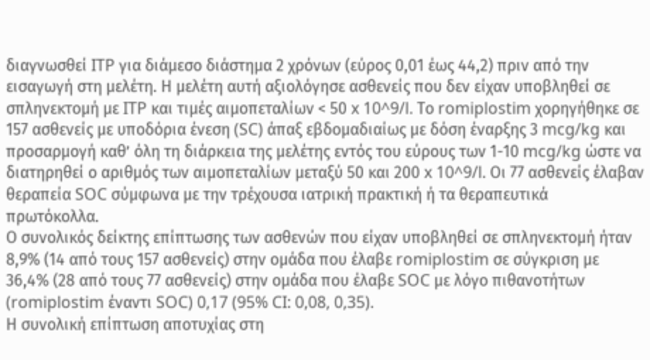διαγνωσθεί ITP για διάμεσο διάστημα 2 χρόνων (εύρος 0,01 έως 44,2) πριν από την εισαγωγή στη μελέτη. Η μελέτη αυτή αξιολόγησε ασθενείς που δεν είχαν υποβληθεί σε σπληνεκτομή με ITP και τιμές αιμοπεταλίων < 50 x 10^9/l. Το romiplostim χορηγήθηκε σε 157 ασθενείς με υποδόρια ένεση (SC) άπαξ εβδομαδιαίως με δόση έναρξης 3 mcg/kg και προσαρμογή καθ’ όλη τη διάρκεια της μελέτης εντός του εύρους των 1-10 mcg/kg ώστε να διατηρηθεί ο αριθμός των αιμοπεταλίων μεταξύ 50 και 200 x 10^9/l. Οι 77 ασθενείς έλαβαν θεραπεία SOC σύμφωνα με την τρέχουσα ιατρική πρακτική ή τα θεραπευτικά πρωτόκολλα.
Ο συνολικός δείκτης επίπτωσης των ασθενών που είχαν υποβληθεί σε σπληνεκτομή ήταν 8,9% (14 από τους 157 ασθενείς) στην ομάδα που έλαβε romiplostim σε σύγκριση με 36,4% (28 από τους 77 ασθενείς) στην ομάδα που έλαβε SOC με λόγο πιθανοτήτων (romiplostim έναντι SOC) 0,17 (95% CI: 0,08, 0,35).
Η συνολική επίπτωση αποτυχίας στη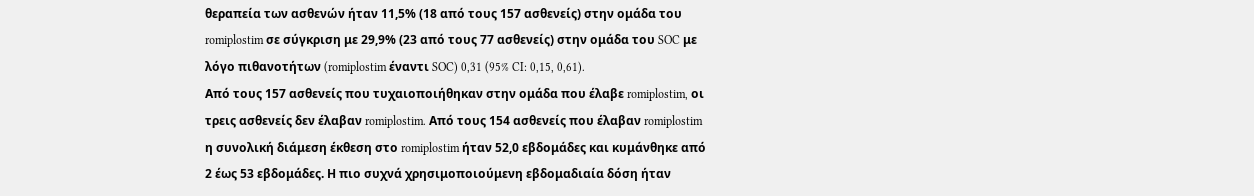θεραπεία των ασθενών ήταν 11,5% (18 από τους 157 ασθενείς) στην ομάδα του romiplostim σε σύγκριση με 29,9% (23 από τους 77 ασθενείς) στην ομάδα του SOC με λόγο πιθανοτήτων (romiplostim έναντι SOC) 0,31 (95% CI: 0,15, 0,61).
Από τους 157 ασθενείς που τυχαιοποιήθηκαν στην ομάδα που έλαβε romiplostim, οι τρεις ασθενείς δεν έλαβαν romiplostim. Από τους 154 ασθενείς που έλαβαν romiplostim η συνολική διάμεση έκθεση στο romiplostim ήταν 52,0 εβδομάδες και κυμάνθηκε από 2 έως 53 εβδομάδες. Η πιο συχνά χρησιμοποιούμενη εβδομαδιαία δόση ήταν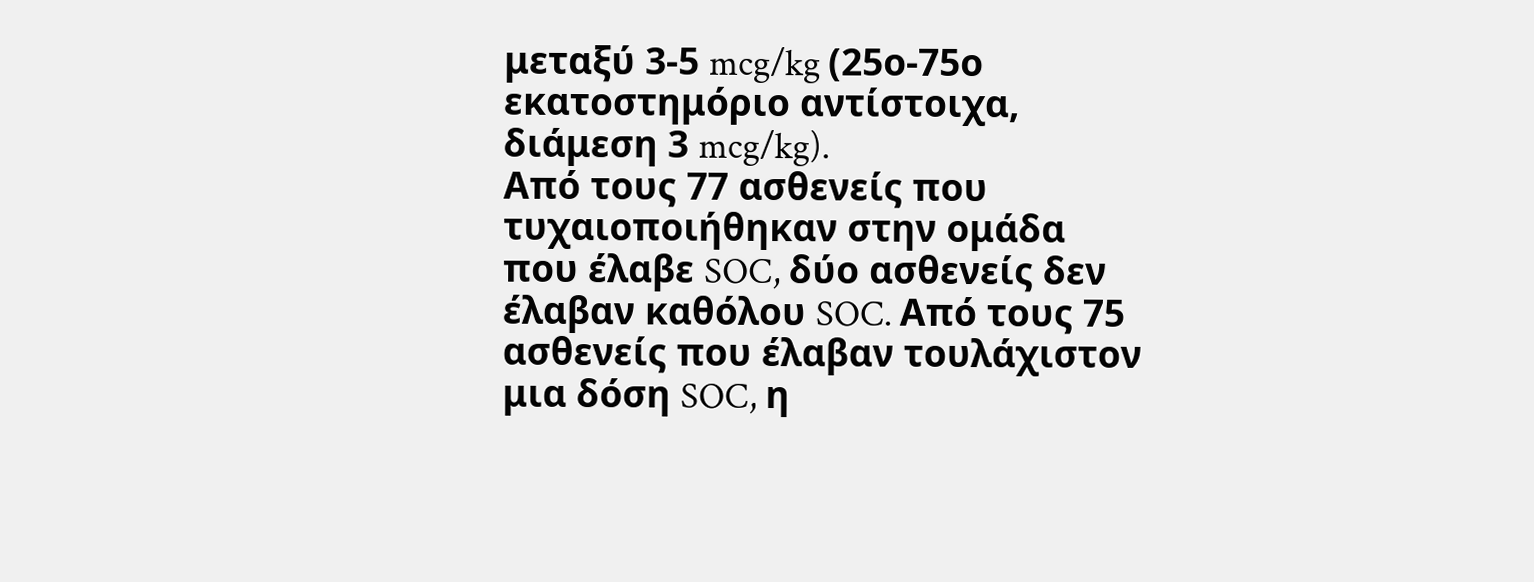μεταξύ 3-5 mcg/kg (25ο-75ο εκατοστημόριο αντίστοιχα, διάμεση 3 mcg/kg).
Από τους 77 ασθενείς που τυχαιοποιήθηκαν στην ομάδα που έλαβε SOC, δύο ασθενείς δεν έλαβαν καθόλου SOC. Από τους 75 ασθενείς που έλαβαν τουλάχιστον μια δόση SOC, η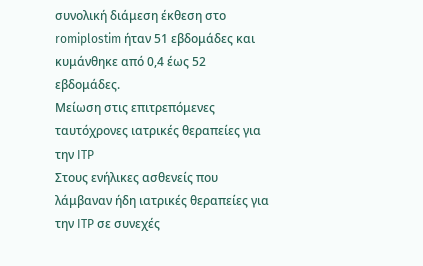συνολική διάμεση έκθεση στο romiplostim ήταν 51 εβδομάδες και κυμάνθηκε από 0,4 έως 52 εβδομάδες.
Μείωση στις επιτρεπόμενες ταυτόχρονες ιατρικές θεραπείες για την ITP
Στους ενήλικες ασθενείς που λάμβαναν ήδη ιατρικές θεραπείες για την ITP σε συνεχές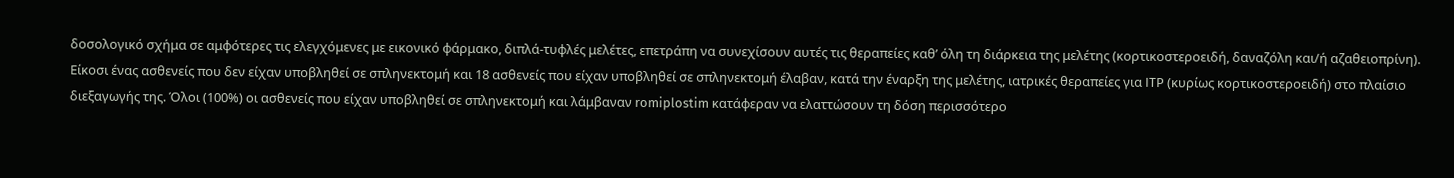δοσολογικό σχήμα σε αμφότερες τις ελεγχόμενες με εικονικό φάρμακο, διπλά-τυφλές μελέτες, επετράπη να συνεχίσουν αυτές τις θεραπείες καθ’ όλη τη διάρκεια της μελέτης (κορτικοστεροειδή, δαναζόλη και/ή αζαθειοπρίνη). Είκοσι ένας ασθενείς που δεν είχαν υποβληθεί σε σπληνεκτομή και 18 ασθενείς που είχαν υποβληθεί σε σπληνεκτομή έλαβαν, κατά την έναρξη της μελέτης, ιατρικές θεραπείες για ITP (κυρίως κορτικοστεροειδή) στο πλαίσιο διεξαγωγής της. Όλοι (100%) οι ασθενείς που είχαν υποβληθεί σε σπληνεκτομή και λάμβαναν romiplostim κατάφεραν να ελαττώσουν τη δόση περισσότερο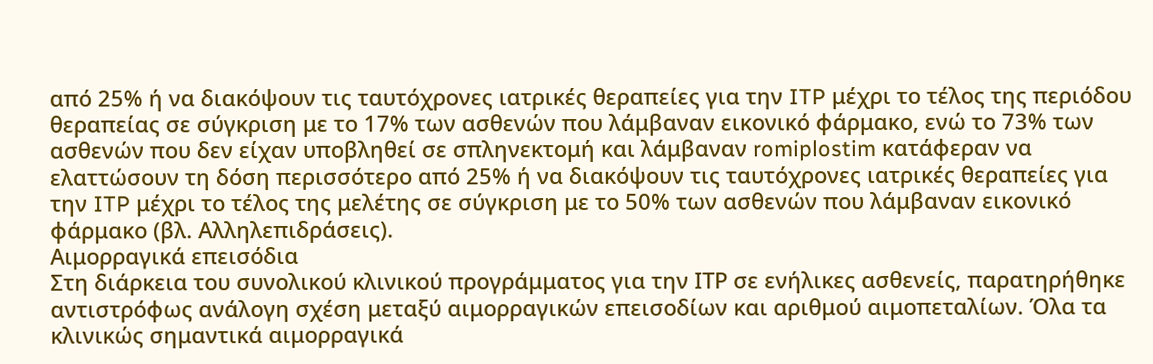από 25% ή να διακόψουν τις ταυτόχρονες ιατρικές θεραπείες για την ITP μέχρι το τέλος της περιόδου θεραπείας σε σύγκριση με το 17% των ασθενών που λάμβαναν εικονικό φάρμακο, ενώ το 73% των ασθενών που δεν είχαν υποβληθεί σε σπληνεκτομή και λάμβαναν romiplostim κατάφεραν να ελαττώσουν τη δόση περισσότερο από 25% ή να διακόψουν τις ταυτόχρονες ιατρικές θεραπείες για την ITP μέχρι το τέλος της μελέτης σε σύγκριση με το 50% των ασθενών που λάμβαναν εικονικό φάρμακο (βλ. Αλληλεπιδράσεις).
Αιμορραγικά επεισόδια
Στη διάρκεια του συνολικού κλινικού προγράμματος για την ΙΤΡ σε ενήλικες ασθενείς, παρατηρήθηκε αντιστρόφως ανάλογη σχέση μεταξύ αιμορραγικών επεισοδίων και αριθμού αιμοπεταλίων. Όλα τα κλινικώς σημαντικά αιμορραγικά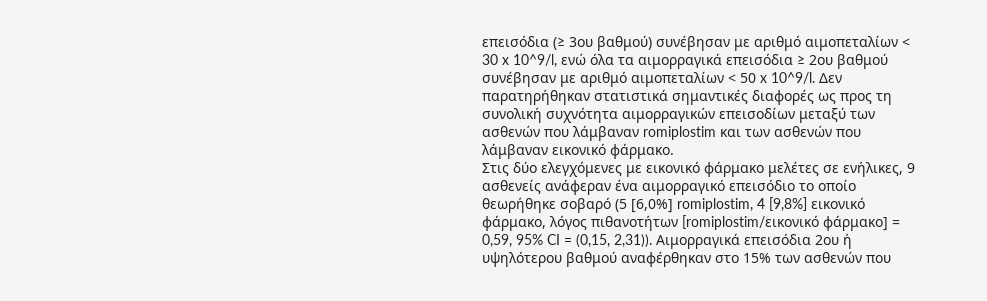επεισόδια (≥ 3ου βαθμού) συνέβησαν με αριθμό αιμοπεταλίων < 30 x 10^9/l, ενώ όλα τα αιμορραγικά επεισόδια ≥ 2ου βαθμού συνέβησαν με αριθμό αιμοπεταλίων < 50 x 10^9/l. Δεν παρατηρήθηκαν στατιστικά σημαντικές διαφορές ως προς τη συνολική συχνότητα αιμορραγικών επεισοδίων μεταξύ των ασθενών που λάμβαναν romiplostim και των ασθενών που λάμβαναν εικονικό φάρμακο.
Στις δύο ελεγχόμενες με εικονικό φάρμακο μελέτες σε ενήλικες, 9 ασθενείς ανάφεραν ένα αιμορραγικό επεισόδιο το οποίο θεωρήθηκε σοβαρό (5 [6,0%] romiplostim, 4 [9,8%] εικονικό φάρμακο, λόγος πιθανοτήτων [romiplostim/εικονικό φάρμακο] = 0,59, 95% CI = (0,15, 2,31)). Αιμορραγικά επεισόδια 2ου ή υψηλότερου βαθμού αναφέρθηκαν στο 15% των ασθενών που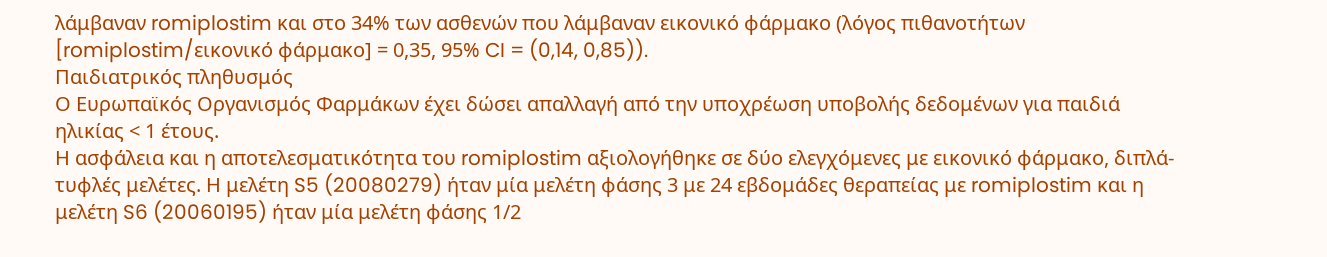λάμβαναν romiplostim και στο 34% των ασθενών που λάμβαναν εικονικό φάρμακο (λόγος πιθανοτήτων [romiplostim/εικονικό φάρμακο] = 0,35, 95% CI = (0,14, 0,85)).
Παιδιατρικός πληθυσμός
Ο Ευρωπαϊκός Οργανισμός Φαρμάκων έχει δώσει απαλλαγή από την υποχρέωση υποβολής δεδομένων για παιδιά ηλικίας < 1 έτους.
Η ασφάλεια και η αποτελεσματικότητα του romiplostim αξιολογήθηκε σε δύο ελεγχόμενες με εικονικό φάρμακο, διπλά-τυφλές μελέτες. Η μελέτη S5 (20080279) ήταν μία μελέτη φάσης 3 με 24 εβδομάδες θεραπείας με romiplostim και η μελέτη S6 (20060195) ήταν μία μελέτη φάσης 1/2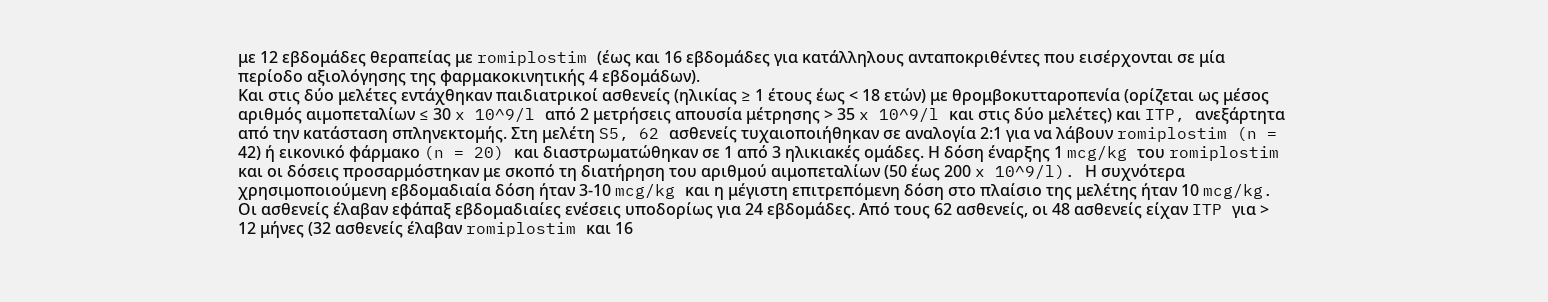με 12 εβδομάδες θεραπείας με romiplostim (έως και 16 εβδομάδες για κατάλληλους ανταποκριθέντες που εισέρχονται σε μία περίοδο αξιολόγησης της φαρμακοκινητικής 4 εβδομάδων).
Και στις δύο μελέτες εντάχθηκαν παιδιατρικοί ασθενείς (ηλικίας ≥ 1 έτους έως < 18 ετών) με θρομβοκυτταροπενία (ορίζεται ως μέσος αριθμός αιμοπεταλίων ≤ 30 x 10^9/l από 2 μετρήσεις απουσία μέτρησης > 35 x 10^9/l και στις δύο μελέτες) και ITP, ανεξάρτητα από την κατάσταση σπληνεκτομής. Στη μελέτη S5, 62 ασθενείς τυχαιοποιήθηκαν σε αναλογία 2:1 για να λάβουν romiplostim (n = 42) ή εικονικό φάρμακο (n = 20) και διαστρωματώθηκαν σε 1 από 3 ηλικιακές ομάδες. Η δόση έναρξης 1 mcg/kg του romiplostim και οι δόσεις προσαρμόστηκαν με σκοπό τη διατήρηση του αριθμού αιμοπεταλίων (50 έως 200 x 10^9/l). Η συχνότερα χρησιμοποιούμενη εβδομαδιαία δόση ήταν 3-10 mcg/kg και η μέγιστη επιτρεπόμενη δόση στο πλαίσιο της μελέτης ήταν 10 mcg/kg. Οι ασθενείς έλαβαν εφάπαξ εβδομαδιαίες ενέσεις υποδορίως για 24 εβδομάδες. Από τους 62 ασθενείς, οι 48 ασθενείς είχαν ITP για > 12 μήνες (32 ασθενείς έλαβαν romiplostim και 16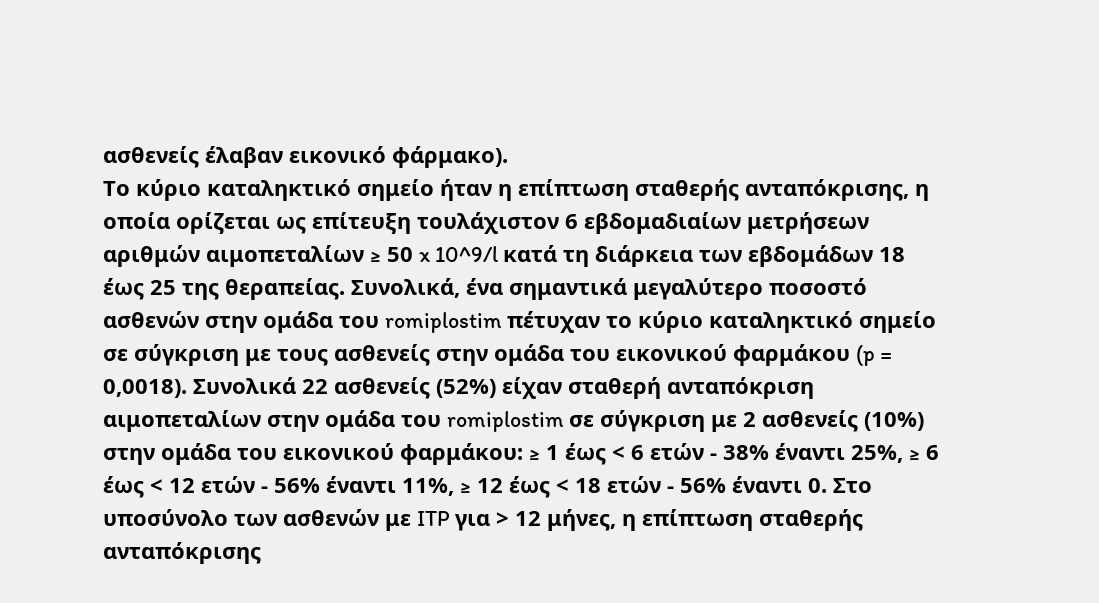ασθενείς έλαβαν εικονικό φάρμακο).
Το κύριο καταληκτικό σημείο ήταν η επίπτωση σταθερής ανταπόκρισης, η οποία ορίζεται ως επίτευξη τουλάχιστον 6 εβδομαδιαίων μετρήσεων αριθμών αιμοπεταλίων ≥ 50 x 10^9/l κατά τη διάρκεια των εβδομάδων 18 έως 25 της θεραπείας. Συνολικά, ένα σημαντικά μεγαλύτερο ποσοστό ασθενών στην ομάδα του romiplostim πέτυχαν το κύριο καταληκτικό σημείο σε σύγκριση με τους ασθενείς στην ομάδα του εικονικού φαρμάκου (p = 0,0018). Συνολικά 22 ασθενείς (52%) είχαν σταθερή ανταπόκριση αιμοπεταλίων στην ομάδα του romiplostim σε σύγκριση με 2 ασθενείς (10%) στην ομάδα του εικονικού φαρμάκου: ≥ 1 έως < 6 ετών - 38% έναντι 25%, ≥ 6 έως < 12 ετών - 56% έναντι 11%, ≥ 12 έως < 18 ετών - 56% έναντι 0. Στο υποσύνολο των ασθενών με ITP για > 12 μήνες, η επίπτωση σταθερής ανταπόκρισης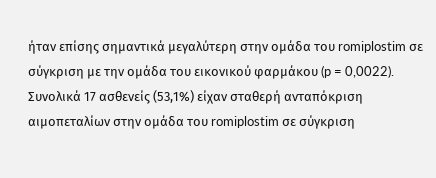ήταν επίσης σημαντικά μεγαλύτερη στην ομάδα του romiplostim σε σύγκριση με την ομάδα του εικονικού φαρμάκου (p = 0,0022). Συνολικά 17 ασθενείς (53,1%) είχαν σταθερή ανταπόκριση αιμοπεταλίων στην ομάδα του romiplostim σε σύγκριση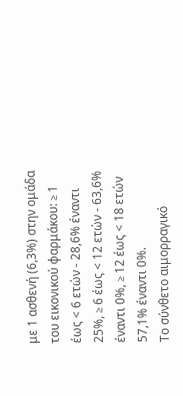με 1 ασθενή (6,3%) στην ομάδα του εικονικού φαρμάκου: ≥ 1 έως < 6 ετών - 28,6% έναντι 25%, ≥ 6 έως < 12 ετών - 63,6% έναντι 0%, ≥ 12 έως < 18 ετών 57,1% έναντι 0%.
Το σύνθετο αιμορραγικό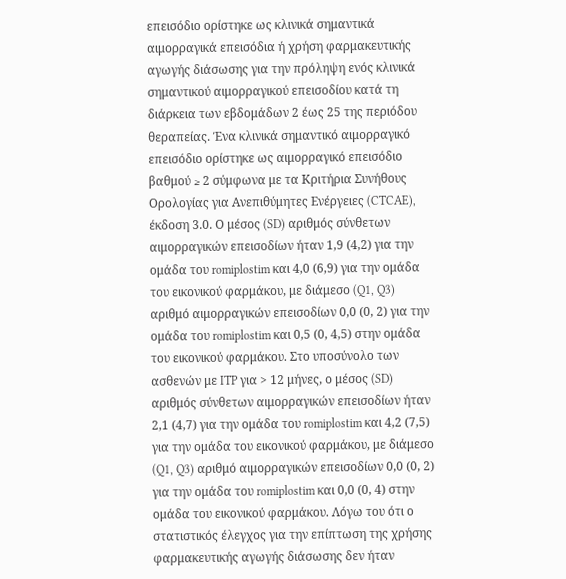επεισόδιο ορίστηκε ως κλινικά σημαντικά αιμορραγικά επεισόδια ή χρήση φαρμακευτικής αγωγής διάσωσης για την πρόληψη ενός κλινικά σημαντικού αιμορραγικού επεισοδίου κατά τη διάρκεια των εβδομάδων 2 έως 25 της περιόδου θεραπείας. Ένα κλινικά σημαντικό αιμορραγικό επεισόδιο ορίστηκε ως αιμορραγικό επεισόδιο βαθμού ≥ 2 σύμφωνα με τα Κριτήρια Συνήθους Ορολογίας για Ανεπιθύμητες Ενέργειες (CTCAE), έκδοση 3.0. Ο μέσος (SD) αριθμός σύνθετων αιμορραγικών επεισοδίων ήταν 1,9 (4,2) για την ομάδα του romiplostim και 4,0 (6,9) για την ομάδα του εικονικού φαρμάκου, με διάμεσο (Q1, Q3) αριθμό αιμορραγικών επεισοδίων 0,0 (0, 2) για την ομάδα του romiplostim και 0,5 (0, 4,5) στην ομάδα του εικονικού φαρμάκου. Στο υποσύνολο των ασθενών με ITP για > 12 μήνες, ο μέσος (SD) αριθμός σύνθετων αιμορραγικών επεισοδίων ήταν 2,1 (4,7) για την ομάδα του romiplostim και 4,2 (7,5) για την ομάδα του εικονικού φαρμάκου, με διάμεσο (Q1, Q3) αριθμό αιμορραγικών επεισοδίων 0,0 (0, 2) για την ομάδα του romiplostim και 0,0 (0, 4) στην ομάδα του εικονικού φαρμάκου. Λόγω του ότι ο στατιστικός έλεγχος για την επίπτωση της χρήσης φαρμακευτικής αγωγής διάσωσης δεν ήταν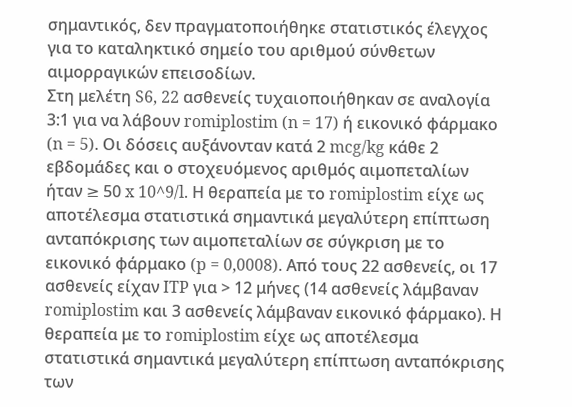σημαντικός, δεν πραγματοποιήθηκε στατιστικός έλεγχος για το καταληκτικό σημείο του αριθμού σύνθετων αιμορραγικών επεισοδίων.
Στη μελέτη S6, 22 ασθενείς τυχαιοποιήθηκαν σε αναλογία 3:1 για να λάβουν romiplostim (n = 17) ή εικονικό φάρμακο (n = 5). Οι δόσεις αυξάνονταν κατά 2 mcg/kg κάθε 2 εβδομάδες και ο στοχευόμενος αριθμός αιμοπεταλίων ήταν ≥ 50 x 10^9/l. Η θεραπεία με το romiplostim είχε ως αποτέλεσμα στατιστικά σημαντικά μεγαλύτερη επίπτωση ανταπόκρισης των αιμοπεταλίων σε σύγκριση με το εικονικό φάρμακο (p = 0,0008). Από τους 22 ασθενείς, οι 17 ασθενείς είχαν ITP για > 12 μήνες (14 ασθενείς λάμβαναν romiplostim και 3 ασθενείς λάμβαναν εικονικό φάρμακο). Η θεραπεία με το romiplostim είχε ως αποτέλεσμα στατιστικά σημαντικά μεγαλύτερη επίπτωση ανταπόκρισης των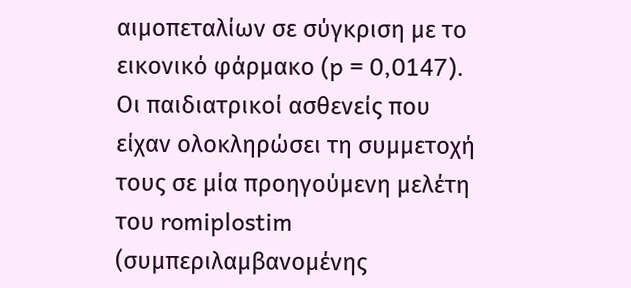αιμοπεταλίων σε σύγκριση με το εικονικό φάρμακο (p = 0,0147).
Οι παιδιατρικοί ασθενείς που είχαν ολοκληρώσει τη συμμετοχή τους σε μία προηγούμενη μελέτη του romiplostim (συμπεριλαμβανομένης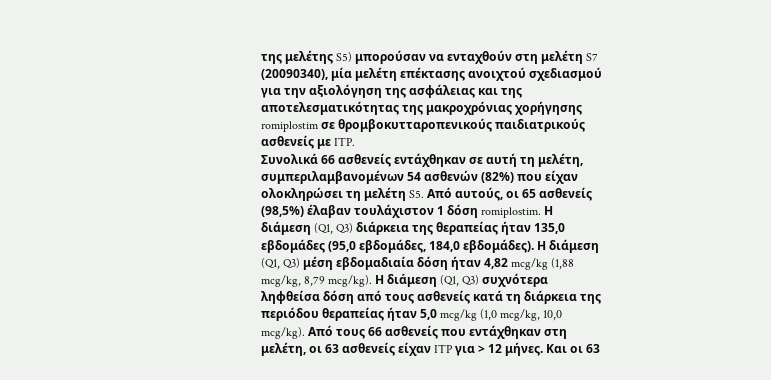της μελέτης S5) μπορούσαν να ενταχθούν στη μελέτη S7 (20090340), μία μελέτη επέκτασης ανοιχτού σχεδιασμού για την αξιολόγηση της ασφάλειας και της αποτελεσματικότητας της μακροχρόνιας χορήγησης romiplostim σε θρομβοκυτταροπενικούς παιδιατρικούς ασθενείς με ITP.
Συνολικά 66 ασθενείς εντάχθηκαν σε αυτή τη μελέτη, συμπεριλαμβανομένων 54 ασθενών (82%) που είχαν ολοκληρώσει τη μελέτη S5. Από αυτούς, οι 65 ασθενείς (98,5%) έλαβαν τουλάχιστον 1 δόση romiplostim. Η διάμεση (Q1, Q3) διάρκεια της θεραπείας ήταν 135,0 εβδομάδες (95,0 εβδομάδες, 184,0 εβδομάδες). Η διάμεση (Q1, Q3) μέση εβδομαδιαία δόση ήταν 4,82 mcg/kg (1,88 mcg/kg, 8,79 mcg/kg). Η διάμεση (Q1, Q3) συχνότερα ληφθείσα δόση από τους ασθενείς κατά τη διάρκεια της περιόδου θεραπείας ήταν 5,0 mcg/kg (1,0 mcg/kg, 10,0 mcg/kg). Από τους 66 ασθενείς που εντάχθηκαν στη μελέτη, οι 63 ασθενείς είχαν ITP για > 12 μήνες. Και οι 63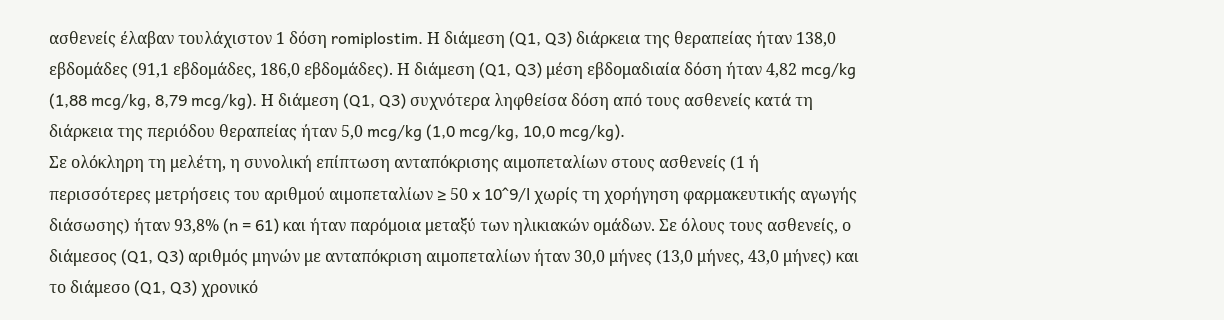ασθενείς έλαβαν τουλάχιστον 1 δόση romiplostim. Η διάμεση (Q1, Q3) διάρκεια της θεραπείας ήταν 138,0 εβδομάδες (91,1 εβδομάδες, 186,0 εβδομάδες). Η διάμεση (Q1, Q3) μέση εβδομαδιαία δόση ήταν 4,82 mcg/kg (1,88 mcg/kg, 8,79 mcg/kg). Η διάμεση (Q1, Q3) συχνότερα ληφθείσα δόση από τους ασθενείς κατά τη διάρκεια της περιόδου θεραπείας ήταν 5,0 mcg/kg (1,0 mcg/kg, 10,0 mcg/kg).
Σε ολόκληρη τη μελέτη, η συνολική επίπτωση ανταπόκρισης αιμοπεταλίων στους ασθενείς (1 ή περισσότερες μετρήσεις του αριθμού αιμοπεταλίων ≥ 50 x 10^9/l χωρίς τη χορήγηση φαρμακευτικής αγωγής διάσωσης) ήταν 93,8% (n = 61) και ήταν παρόμοια μεταξύ των ηλικιακών ομάδων. Σε όλους τους ασθενείς, ο διάμεσος (Q1, Q3) αριθμός μηνών με ανταπόκριση αιμοπεταλίων ήταν 30,0 μήνες (13,0 μήνες, 43,0 μήνες) και το διάμεσο (Q1, Q3) χρονικό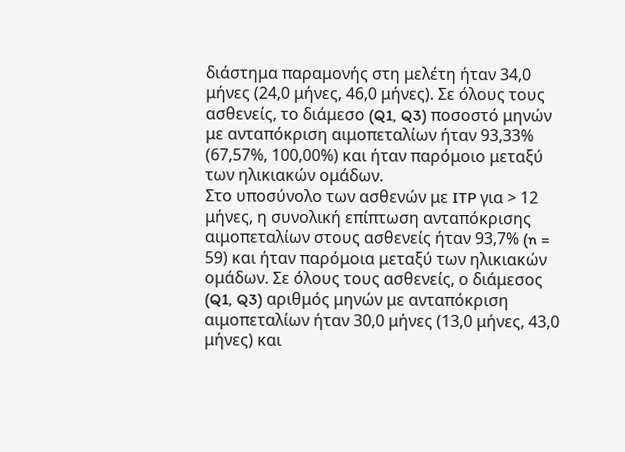διάστημα παραμονής στη μελέτη ήταν 34,0 μήνες (24,0 μήνες, 46,0 μήνες). Σε όλους τους ασθενείς, το διάμεσο (Q1, Q3) ποσοστό μηνών με ανταπόκριση αιμοπεταλίων ήταν 93,33% (67,57%, 100,00%) και ήταν παρόμοιο μεταξύ των ηλικιακών ομάδων.
Στο υποσύνολο των ασθενών με ITP για > 12 μήνες, η συνολική επίπτωση ανταπόκρισης αιμοπεταλίων στους ασθενείς ήταν 93,7% (n = 59) και ήταν παρόμοια μεταξύ των ηλικιακών ομάδων. Σε όλους τους ασθενείς, ο διάμεσος (Q1, Q3) αριθμός μηνών με ανταπόκριση αιμοπεταλίων ήταν 30,0 μήνες (13,0 μήνες, 43,0 μήνες) και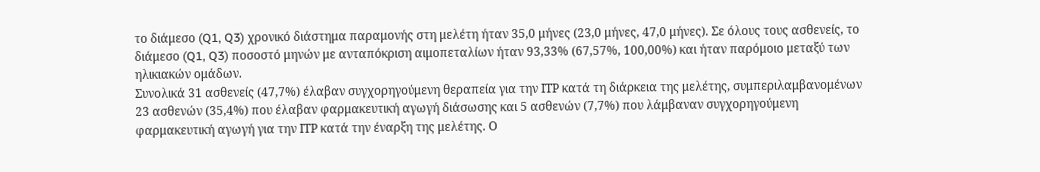το διάμεσο (Q1, Q3) χρονικό διάστημα παραμονής στη μελέτη ήταν 35,0 μήνες (23,0 μήνες, 47,0 μήνες). Σε όλους τους ασθενείς, το διάμεσο (Q1, Q3) ποσοστό μηνών με ανταπόκριση αιμοπεταλίων ήταν 93,33% (67,57%, 100,00%) και ήταν παρόμοιο μεταξύ των ηλικιακών ομάδων.
Συνολικά 31 ασθενείς (47,7%) έλαβαν συγχορηγούμενη θεραπεία για την ΙΤΡ κατά τη διάρκεια της μελέτης, συμπεριλαμβανομένων 23 ασθενών (35,4%) που έλαβαν φαρμακευτική αγωγή διάσωσης και 5 ασθενών (7,7%) που λάμβαναν συγχορηγούμενη φαρμακευτική αγωγή για την ΙΤΡ κατά την έναρξη της μελέτης. Ο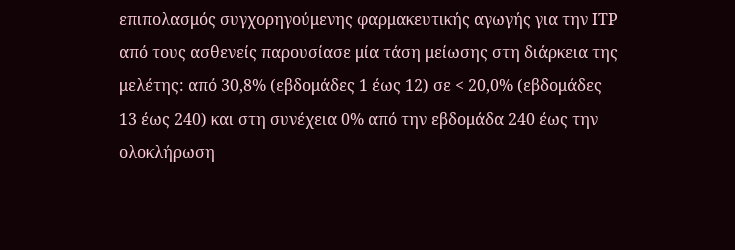επιπολασμός συγχορηγούμενης φαρμακευτικής αγωγής για την ΙΤΡ από τους ασθενείς παρουσίασε μία τάση μείωσης στη διάρκεια της μελέτης: από 30,8% (εβδομάδες 1 έως 12) σε < 20,0% (εβδομάδες 13 έως 240) και στη συνέχεια 0% από την εβδομάδα 240 έως την ολοκλήρωση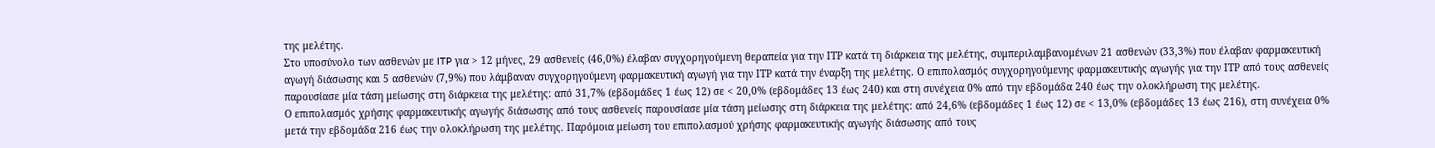της μελέτης.
Στο υποσύνολο των ασθενών με ITP για > 12 μήνες, 29 ασθενείς (46,0%) έλαβαν συγχορηγούμενη θεραπεία για την ΙΤΡ κατά τη διάρκεια της μελέτης, συμπεριλαμβανομένων 21 ασθενών (33,3%) που έλαβαν φαρμακευτική αγωγή διάσωσης και 5 ασθενών (7,9%) που λάμβαναν συγχορηγούμενη φαρμακευτική αγωγή για την ΙΤΡ κατά την έναρξη της μελέτης. Ο επιπολασμός συγχορηγούμενης φαρμακευτικής αγωγής για την ΙΤΡ από τους ασθενείς παρουσίασε μία τάση μείωσης στη διάρκεια της μελέτης: από 31,7% (εβδομάδες 1 έως 12) σε < 20,0% (εβδομάδες 13 έως 240) και στη συνέχεια 0% από την εβδομάδα 240 έως την ολοκλήρωση της μελέτης.
Ο επιπολασμός χρήσης φαρμακευτικής αγωγής διάσωσης από τους ασθενείς παρουσίασε μία τάση μείωσης στη διάρκεια της μελέτης: από 24,6% (εβδομάδες 1 έως 12) σε < 13,0% (εβδομάδες 13 έως 216), στη συνέχεια 0% μετά την εβδομάδα 216 έως την ολοκλήρωση της μελέτης. Παρόμοια μείωση του επιπολασμού χρήσης φαρμακευτικής αγωγής διάσωσης από τους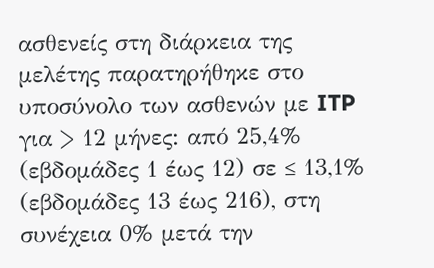ασθενείς στη διάρκεια της μελέτης παρατηρήθηκε στο υποσύνολο των ασθενών με ITP για > 12 μήνες: από 25,4% (εβδομάδες 1 έως 12) σε ≤ 13,1% (εβδομάδες 13 έως 216), στη συνέχεια 0% μετά την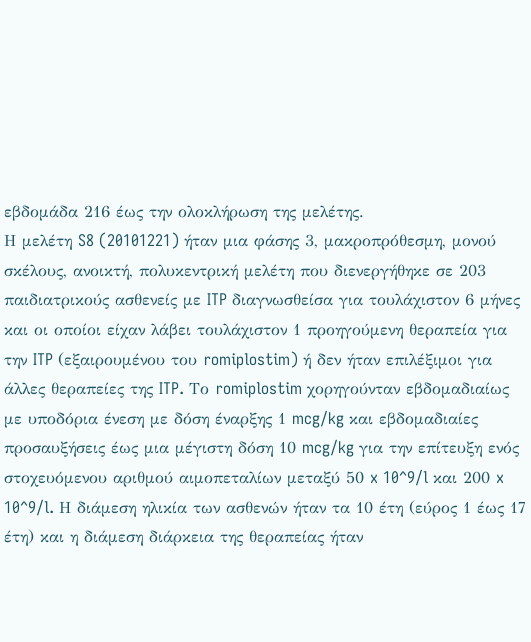εβδομάδα 216 έως την ολοκλήρωση της μελέτης.
Η μελέτη S8 (20101221) ήταν μια φάσης 3, μακροπρόθεσμη, μονού σκέλους, ανοικτή, πολυκεντρική μελέτη που διενεργήθηκε σε 203 παιδιατρικούς ασθενείς με ITP διαγνωσθείσα για τουλάχιστον 6 μήνες και οι οποίοι είχαν λάβει τουλάχιστον 1 προηγούμενη θεραπεία για την ITP (εξαιρουμένου του romiplostim) ή δεν ήταν επιλέξιμοι για άλλες θεραπείες της ITP. Το romiplostim χορηγούνταν εβδομαδιαίως με υποδόρια ένεση με δόση έναρξης 1 mcg/kg και εβδομαδιαίες προσαυξήσεις έως μια μέγιστη δόση 10 mcg/kg για την επίτευξη ενός στοχευόμενου αριθμού αιμοπεταλίων μεταξύ 50 x 10^9/l και 200 x 10^9/l. Η διάμεση ηλικία των ασθενών ήταν τα 10 έτη (εύρος 1 έως 17 έτη) και η διάμεση διάρκεια της θεραπείας ήταν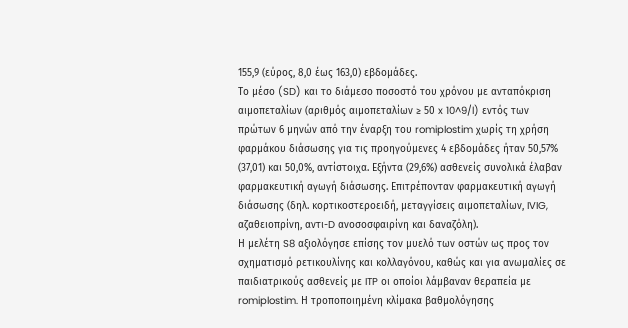155,9 (εύρος, 8,0 έως 163,0) εβδομάδες.
Το μέσο (SD) και το διάμεσο ποσοστό του χρόνου με ανταπόκριση αιμοπεταλίων (αριθμός αιμοπεταλίων ≥ 50 x 10^9/l) εντός των πρώτων 6 μηνών από την έναρξη του romiplostim χωρίς τη χρήση φαρμάκου διάσωσης για τις προηγούμενες 4 εβδομάδες ήταν 50,57% (37,01) και 50,0%, αντίστοιχα. Εξήντα (29,6%) ασθενείς συνολικά έλαβαν φαρμακευτική αγωγή διάσωσης. Επιτρέπονταν φαρμακευτική αγωγή διάσωσης (δηλ. κορτικοστεροειδή, μεταγγίσεις αιμοπεταλίων, IVIG, αζαθειοπρίνη, αντι-D ανοσοσφαιρίνη και δαναζόλη).
Η μελέτη S8 αξιολόγησε επίσης τον μυελό των οστών ως προς τον σχηματισμό ρετικουλίνης και κολλαγόνου, καθώς και για ανωμαλίες σε παιδιατρικούς ασθενείς με ITP οι οποίοι λάμβαναν θεραπεία με romiplostim. Η τροποποιημένη κλίμακα βαθμολόγησης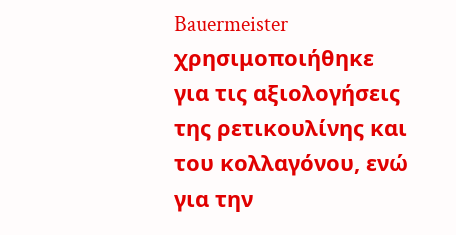Bauermeister χρησιμοποιήθηκε για τις αξιολογήσεις της ρετικουλίνης και του κολλαγόνου, ενώ για την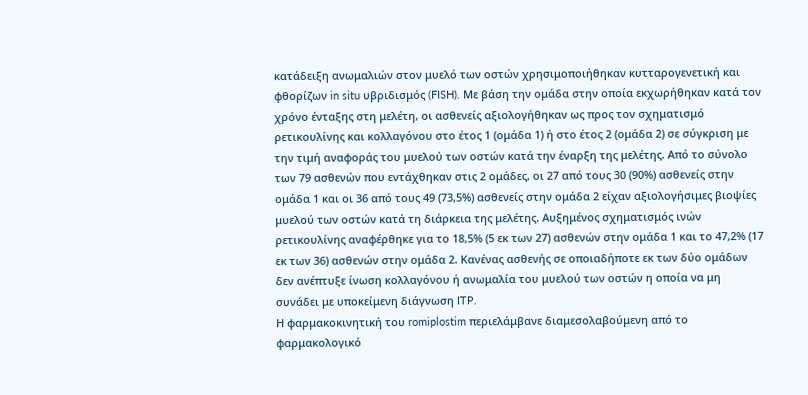κατάδειξη ανωμαλιών στον μυελό των οστών χρησιμοποιήθηκαν κυτταρογενετική και φθορίζων in situ υβριδισμός (FISH). Με βάση την ομάδα στην οποία εκχωρήθηκαν κατά τον χρόνο ένταξης στη μελέτη, οι ασθενείς αξιολογήθηκαν ως προς τον σχηματισμό ρετικουλίνης και κολλαγόνου στο έτος 1 (ομάδα 1) ή στο έτος 2 (ομάδα 2) σε σύγκριση με την τιμή αναφοράς του μυελού των οστών κατά την έναρξη της μελέτης. Από το σύνολο των 79 ασθενών που εντάχθηκαν στις 2 ομάδες, οι 27 από τους 30 (90%) ασθενείς στην ομάδα 1 και οι 36 από τους 49 (73,5%) ασθενείς στην ομάδα 2 είχαν αξιολογήσιμες βιοψίες μυελού των οστών κατά τη διάρκεια της μελέτης. Αυξημένος σχηματισμός ινών ρετικουλίνης αναφέρθηκε για το 18,5% (5 εκ των 27) ασθενών στην ομάδα 1 και το 47,2% (17 εκ των 36) ασθενών στην ομάδα 2. Κανένας ασθενής σε οποιαδήποτε εκ των δύο ομάδων δεν ανέπτυξε ίνωση κολλαγόνου ή ανωμαλία του μυελού των οστών η οποία να μη συνάδει με υποκείμενη διάγνωση ITP.
Η φαρμακοκινητική του romiplostim περιελάμβανε διαμεσολαβούμενη από το φαρμακολογικό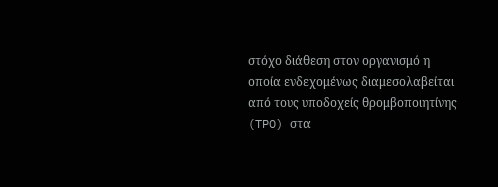στόχο διάθεση στον οργανισμό η οποία ενδεχομένως διαμεσολαβείται από τους υποδοχείς θρομβοποιητίνης (TPO) στα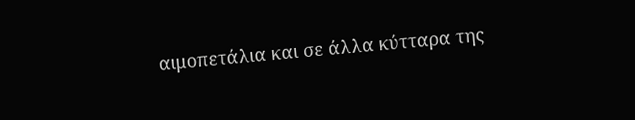αιμοπετάλια και σε άλλα κύτταρα της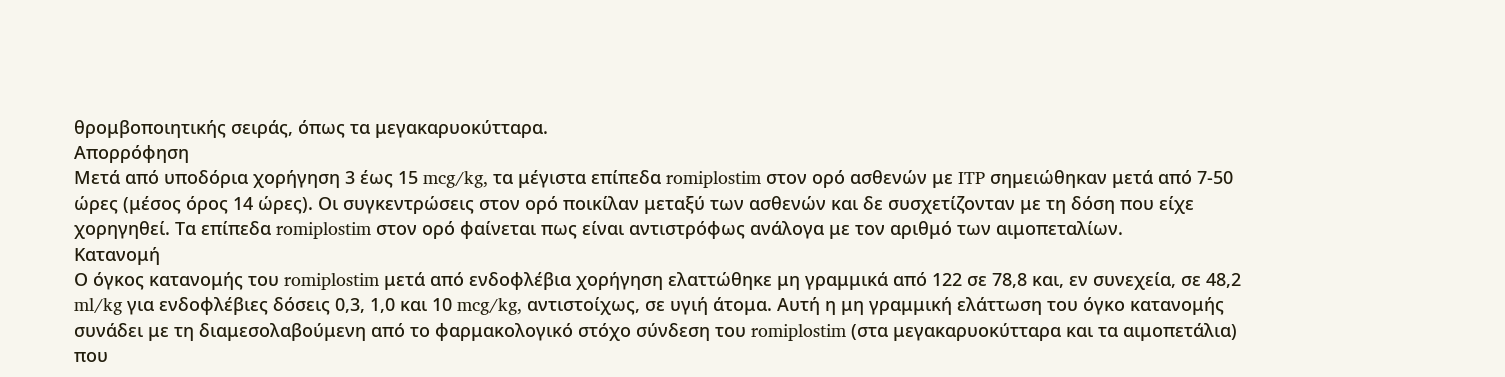θρομβοποιητικής σειράς, όπως τα μεγακαρυοκύτταρα.
Απορρόφηση
Μετά από υποδόρια χορήγηση 3 έως 15 mcg/kg, τα μέγιστα επίπεδα romiplostim στον ορό ασθενών με ITP σημειώθηκαν μετά από 7-50 ώρες (μέσος όρος 14 ώρες). Οι συγκεντρώσεις στον ορό ποικίλαν μεταξύ των ασθενών και δε συσχετίζονταν με τη δόση που είχε χορηγηθεί. Τα επίπεδα romiplostim στον ορό φαίνεται πως είναι αντιστρόφως ανάλογα με τον αριθμό των αιμοπεταλίων.
Κατανομή
Ο όγκος κατανομής του romiplostim μετά από ενδοφλέβια χορήγηση ελαττώθηκε μη γραμμικά από 122 σε 78,8 και, εν συνεχεία, σε 48,2 ml/kg για ενδοφλέβιες δόσεις 0,3, 1,0 και 10 mcg/kg, αντιστοίχως, σε υγιή άτομα. Αυτή η μη γραμμική ελάττωση του όγκο κατανομής συνάδει με τη διαμεσολαβούμενη από το φαρμακολογικό στόχο σύνδεση του romiplostim (στα μεγακαρυοκύτταρα και τα αιμοπετάλια) που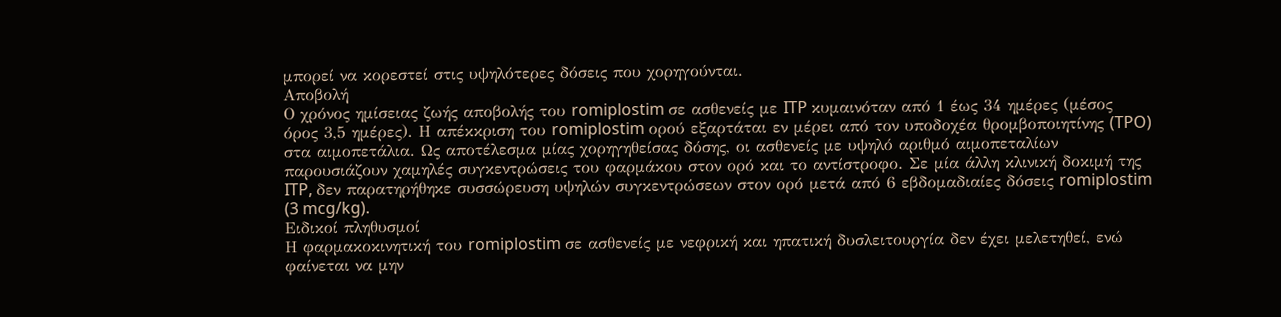μπορεί να κορεστεί στις υψηλότερες δόσεις που χορηγούνται.
Αποβολή
Ο χρόνος ημίσειας ζωής αποβολής του romiplostim σε ασθενείς με ITP κυμαινόταν από 1 έως 34 ημέρες (μέσος όρος 3,5 ημέρες). Η απέκκριση του romiplostim ορού εξαρτάται εν μέρει από τον υποδοχέα θρομβοποιητίνης (TPO) στα αιμοπετάλια. Ως αποτέλεσμα μίας χορηγηθείσας δόσης, οι ασθενείς με υψηλό αριθμό αιμοπεταλίων παρουσιάζουν χαμηλές συγκεντρώσεις του φαρμάκου στον ορό και το αντίστροφο. Σε μία άλλη κλινική δοκιμή της ITP, δεν παρατηρήθηκε συσσώρευση υψηλών συγκεντρώσεων στον ορό μετά από 6 εβδομαδιαίες δόσεις romiplostim (3 mcg/kg).
Ειδικοί πληθυσμοί
Η φαρμακοκινητική του romiplostim σε ασθενείς με νεφρική και ηπατική δυσλειτουργία δεν έχει μελετηθεί, ενώ φαίνεται να μην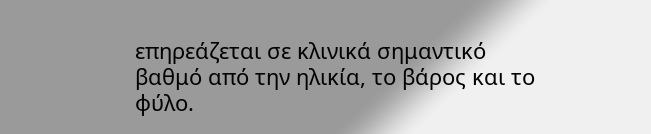επηρεάζεται σε κλινικά σημαντικό βαθμό από την ηλικία, το βάρος και το φύλο.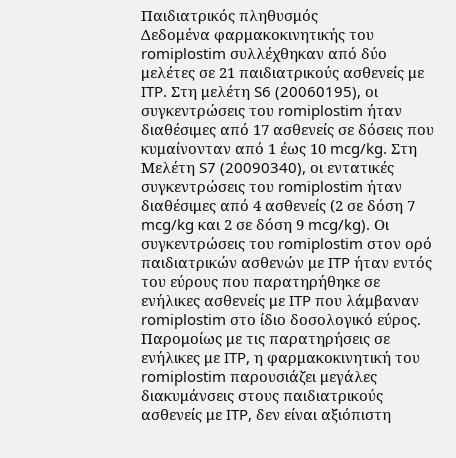Παιδιατρικός πληθυσμός
Δεδομένα φαρμακοκινητικής του romiplostim συλλέχθηκαν από δύο μελέτες σε 21 παιδιατρικούς ασθενείς με ITP. Στη μελέτη S6 (20060195), οι συγκεντρώσεις του romiplostim ήταν διαθέσιμες από 17 ασθενείς σε δόσεις που κυμαίνονταν από 1 έως 10 mcg/kg. Στη Μελέτη S7 (20090340), οι εντατικές συγκεντρώσεις του romiplostim ήταν διαθέσιμες από 4 ασθενείς (2 σε δόση 7 mcg/kg και 2 σε δόση 9 mcg/kg). Οι συγκεντρώσεις του romiplostim στον ορό παιδιατρικών ασθενών με ITP ήταν εντός του εύρους που παρατηρήθηκε σε ενήλικες ασθενείς με ITP που λάμβαναν romiplostim στο ίδιο δοσολογικό εύρος. Παρομοίως με τις παρατηρήσεις σε ενήλικες με ITP, η φαρμακοκινητική του romiplostim παρουσιάζει μεγάλες διακυμάνσεις στους παιδιατρικούς ασθενείς με ITP, δεν είναι αξιόπιστη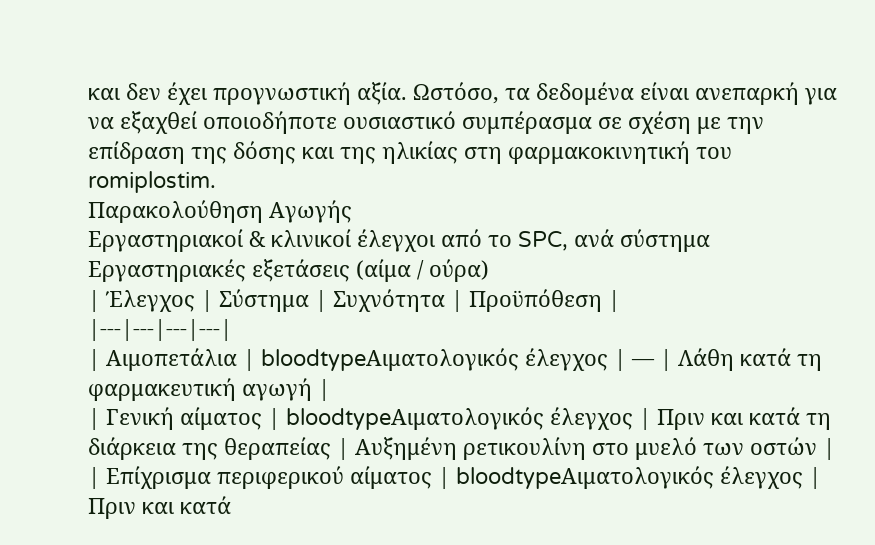και δεν έχει προγνωστική αξία. Ωστόσο, τα δεδομένα είναι ανεπαρκή για να εξαχθεί οποιοδήποτε ουσιαστικό συμπέρασμα σε σχέση με την επίδραση της δόσης και της ηλικίας στη φαρμακοκινητική του romiplostim.
Παρακολούθηση Αγωγής
Εργαστηριακοί & κλινικοί έλεγχοι από το SPC, ανά σύστημα
Εργαστηριακές εξετάσεις (αίμα / ούρα)
| Έλεγχος | Σύστημα | Συχνότητα | Προϋπόθεση |
|---|---|---|---|
| Αιμοπετάλια | bloodtypeΑιματολογικός έλεγχος | — | Λάθη κατά τη φαρμακευτική αγωγή |
| Γενική αίματος | bloodtypeΑιματολογικός έλεγχος | Πριν και κατά τη διάρκεια της θεραπείας | Αυξημένη ρετικουλίνη στο μυελό των οστών |
| Επίχρισμα περιφερικού αίματος | bloodtypeΑιματολογικός έλεγχος | Πριν και κατά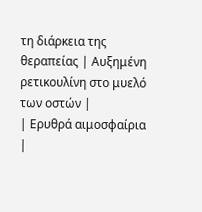τη διάρκεια της θεραπείας | Αυξημένη ρετικουλίνη στο μυελό των οστών |
| Ερυθρά αιμοσφαίρια |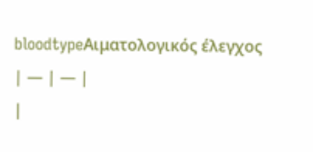bloodtypeΑιματολογικός έλεγχος | — | — |
|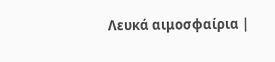Λευκά αιμοσφαίρια |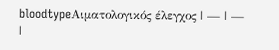bloodtypeΑιματολογικός έλεγχος | — | — |